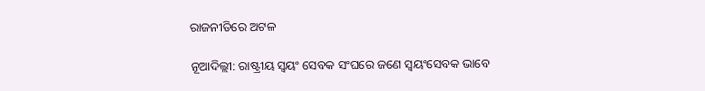ରାଜନୀତିରେ ଅଟଳ

ନୂଆଦିଲ୍ଲୀ: ରାଷ୍ଟ୍ରୀୟ ସ୍ୱୟଂ ସେବକ ସଂଘରେ ଜଣେ ସ୍ୱୟଂସେବକ ଭାବେ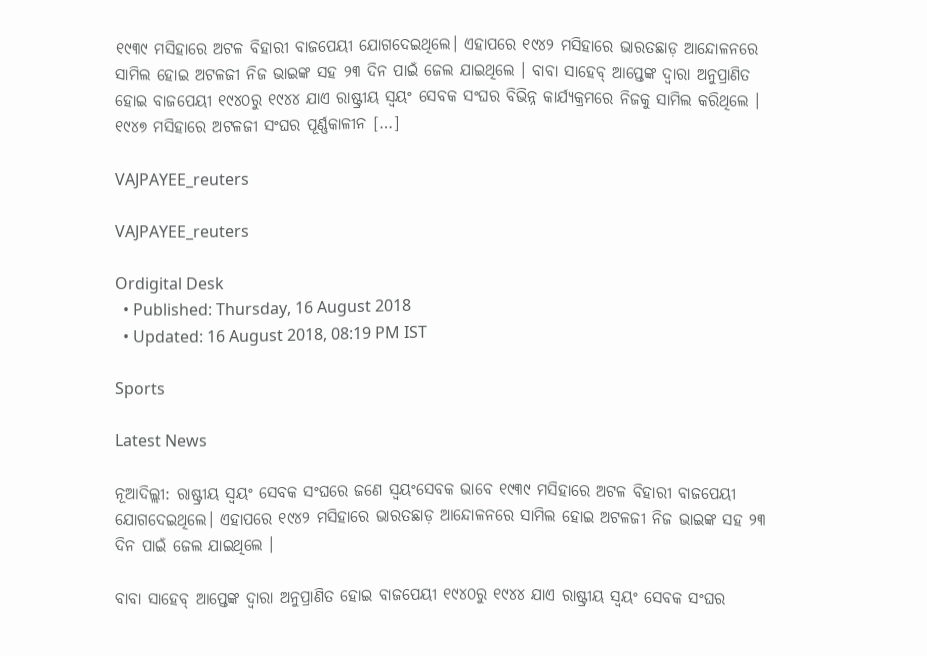୧୯୩୯ ମସିହାରେ ଅଟଳ ବିହାରୀ ବାଜପେୟୀ ଯୋଗଦେଇଥିଲେ। ଏହାପରେ ୧୯୪୨ ମସିହାରେ ଭାରତଛାଡ଼ ଆନ୍ଦୋଳନରେ ସାମିଲ ହୋଇ ଅଟଳଜୀ ନିଜ ଭାଇଙ୍କ ସହ ୨୩ ଦିନ ପାଇଁ ଜେଲ ଯାଇଥିଲେ । ବାବା ସାହେବ୍ ଆପ୍ତେଙ୍କ ଦ୍ୱାରା ଅନୁପ୍ରାଣିତ ହୋଇ ବାଜପେୟୀ ୧୯୪୦ରୁ ୧୯୪୪ ଯାଏ ରାଷ୍ଟ୍ରୀୟ ସ୍ୱୟଂ ସେବକ ସଂଘର ବିଭିନ୍ନ କାର୍ଯ୍ୟକ୍ରମରେ ନିଜକୁ ସାମିଲ କରିଥିଲେ । ୧୯୪୭ ମସିହାରେ ଅଟଳଜୀ ସଂଘର ପୂର୍ଣ୍ଣକାଳୀନ […]

VAJPAYEE_reuters

VAJPAYEE_reuters

Ordigital Desk
  • Published: Thursday, 16 August 2018
  • Updated: 16 August 2018, 08:19 PM IST

Sports

Latest News

ନୂଆଦିଲ୍ଲୀ: ରାଷ୍ଟ୍ରୀୟ ସ୍ୱୟଂ ସେବକ ସଂଘରେ ଜଣେ ସ୍ୱୟଂସେବକ ଭାବେ ୧୯୩୯ ମସିହାରେ ଅଟଳ ବିହାରୀ ବାଜପେୟୀ ଯୋଗଦେଇଥିଲେ। ଏହାପରେ ୧୯୪୨ ମସିହାରେ ଭାରତଛାଡ଼ ଆନ୍ଦୋଳନରେ ସାମିଲ ହୋଇ ଅଟଳଜୀ ନିଜ ଭାଇଙ୍କ ସହ ୨୩ ଦିନ ପାଇଁ ଜେଲ ଯାଇଥିଲେ ।

ବାବା ସାହେବ୍ ଆପ୍ତେଙ୍କ ଦ୍ୱାରା ଅନୁପ୍ରାଣିତ ହୋଇ ବାଜପେୟୀ ୧୯୪୦ରୁ ୧୯୪୪ ଯାଏ ରାଷ୍ଟ୍ରୀୟ ସ୍ୱୟଂ ସେବକ ସଂଘର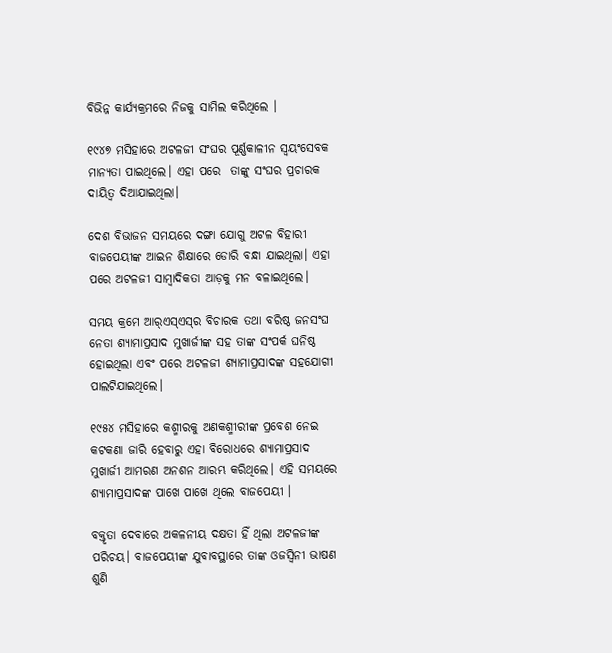ବିଭିନ୍ନ କାର୍ଯ୍ୟକ୍ରମରେ ନିଜକୁ ସାମିଲ କରିଥିଲେ ।

୧୯୪୭ ମସିହାରେ ଅଟଳଜୀ ସଂଘର ପୂର୍ଣ୍ଣକାଳୀନ ସ୍ୱୟଂସେବକ ମାନ୍ୟତା ପାଇଥିଲେ। ଏହା ପରେ  ତାଙ୍କୁ ସଂଘର ପ୍ରଚାରକ ଦାୟିତ୍ୱ ଦିଆଯାଇଥିଲା।

ଦେଶ ବିଭାଜନ ସମୟରେ ଦଙ୍ଗା ଯୋଗୁ ଅଟଳ ବିହାରୀ ବାଜପେୟୀଙ୍କ ଆଇନ ଶିକ୍ଷାରେ ଡୋରି ବନ୍ଧା ଯାଇଥିଲା। ଏହା ପରେ ଅଟଳଜୀ ସାମ୍ବାଦିକତା ଆଡ଼କୁ ମନ ବଳାଇଥିଲେ।

ସମୟ କ୍ରମେ ଆର୍‌ଏସ୍ଏସ୍‌ର ବିଚାରକ ତଥା ବରିଷ୍ଠ ଜନସଂଘ ନେତା ଶ୍ୟାମାପ୍ରସାଦ ମୁଖାର୍ଜୀଙ୍କ ସହ ତାଙ୍କ ସଂପର୍କ ଘନିଷ୍ଠ ହୋଇଥିଲା ଏବଂ ପରେ ଅଟଳଜୀ ଶ୍ୟାମାପ୍ରସାଦଙ୍କ ସହଯୋଗୀ ପାଲଟିଯାଇଥିଲେ।

୧୯୫୪ ମସିହାରେ କଶ୍ମୀରକୁ ଅଣକଶ୍ମୀରୀଙ୍କ ପ୍ରବେଶ ନେଇ କଟକଣା ଜାରି ହେବାରୁ ଏହା ବିରୋଧରେ ଶ୍ୟାମାପ୍ରସାଦ ମୁଖାର୍ଜୀ ଆମରଣ ଅନଶନ ଆରମ୍ଭ କରିଥିଲେ। ଏହି ସମୟରେ ଶ୍ୟାମାପ୍ରସାଦଙ୍କ ପାଖେ ପାଖେ ଥିଲେ ବାଜପେୟୀ ।

ବକ୍ତୃତା ଦେବାରେ ଅକଳନୀୟ ଦକ୍ଷତା ହିଁ ଥିଲା ଅଟଳଜୀଙ୍କ ପରିଚୟ। ବାଜପେୟୀଙ୍କ ଯୁବାବସ୍ଥାରେ ତାଙ୍କ ଓଜସ୍ୱିନୀ ଭାଷଣ ଶୁଣି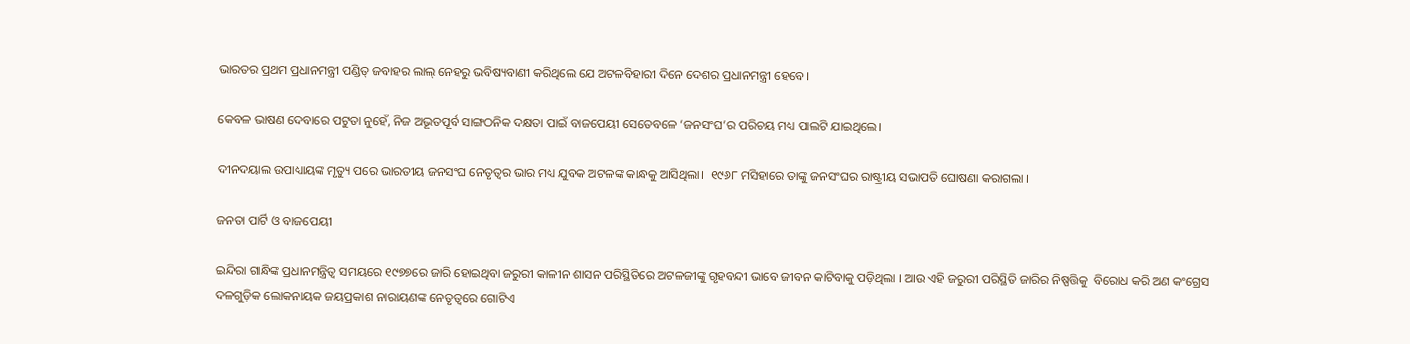ଭାରତର ପ୍ରଥମ ପ୍ରଧାନମନ୍ତ୍ରୀ ପଣ୍ଡିତ୍ ଜବାହର ଲାଲ୍ ନେହରୁ ଭବିଷ୍ୟବାଣୀ କରିଥିଲେ ଯେ ଅଟଳବିହାରୀ ଦିନେ ଦେଶର ପ୍ରଧାନମନ୍ତ୍ରୀ ହେବେ।

କେବଳ ଭାଷଣ ଦେବାରେ ପଟୁତା ନୁହେଁ, ନିଜ ଅଭୂତପୂର୍ବ ସାଙ୍ଗଠନିକ ଦକ୍ଷତା ପାଇଁ ବାଜପେୟୀ ସେତେବଳେ ‘ଜନସଂଘ’ର ପରିଚୟ ମଧ୍ୟ ପାଲଟି ଯାଇଥିଲେ।

ଦୀନଦୟାଲ ଉପାଧ୍ୟାୟଙ୍କ ମୃତ୍ୟୁ ପରେ ଭାରତୀୟ ଜନସଂଘ ନେତୃତ୍ୱର ଭାର ମଧ୍ୟ ଯୁବକ ଅଟଳଙ୍କ କାନ୍ଧକୁ ଆସିଥିଲା।  ୧୯୬୮ ମସିହାରେ ତାଙ୍କୁ ଜନସଂଘର ରାଷ୍ଟ୍ରୀୟ ସଭାପତି ଘୋଷଣା କରାଗଲା ।

ଜନତା ପାର୍ଟି ଓ ବାଜପେୟୀ

ଇନ୍ଦିରା ଗାନ୍ଧିଙ୍କ ପ୍ରଧାନମନ୍ତ୍ରିତ୍ୱ ସମୟରେ ୧୯୭୭ରେ ଜାରି ହୋଇଥିବା ଜରୁରୀ କାଳୀନ ଶାସନ ପରିସ୍ଥିତିରେ ଅଟଳଜୀଙ୍କୁ ଗୃହବନ୍ଦୀ ଭାବେ ଜୀବନ କାଟିବାକୁ ପଡ଼ିଥିଲା । ଆଉ ଏହି ଜରୁରୀ ପରିସ୍ଥିତି ଜାରିର ନିଷ୍ପତ୍ତିକୁ  ବିରୋଧ କରି ଅଣ କଂଗ୍ରେସ ଦଳଗୁଡ଼ିକ ଲୋକନାୟକ ଜୟପ୍ରକାଶ ନାରାୟଣଙ୍କ ନେତୃତ୍ୱରେ ଗୋଟିଏ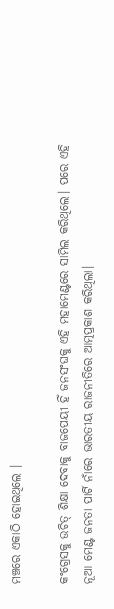ମଞ୍ଚରେ ଏକାଠି ହୋଇଥିଲେ ।

କଂଗ୍ରେସକୁ ଉଚିତ୍‌ ଶିକ୍ଷା ଦେବାକୁ ବାଜପେୟୀ ହିଁ ଜନସଂଘକୁ ଏହି ମହାମେଣ୍ଟରେ ସାମିଲ କରିଥିଲେ। ପରେ ଏହି ନୂଆ ମେଣ୍ଟ ଜନତା ପାର୍ଟି ନାଁରେ ଭାରତୀୟ ରାଜନୀତିରେ ଆତ୍ମପ୍ରକାଶ କରିଥିଲା।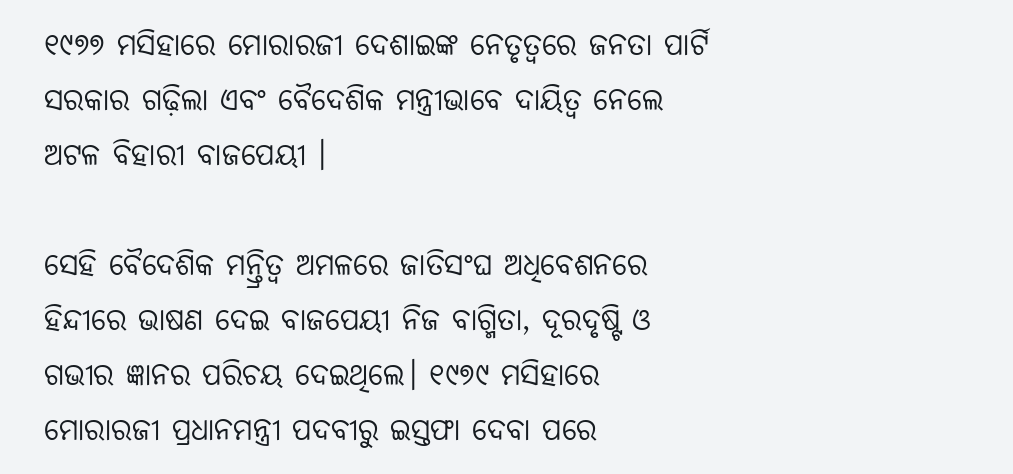୧୯୭୭ ମସିହାରେ ମୋରାରଜୀ ଦେଶାଇଙ୍କ ନେତୃତ୍ୱରେ ଜନତା ପାର୍ଟି ସରକାର ଗଢ଼ିଲା ଏବଂ ବୈଦେଶିକ ମନ୍ତ୍ରୀଭାବେ ଦାୟିତ୍ୱ ନେଲେ ଅଟଳ ବିହାରୀ ବାଜପେୟୀ ।

ସେହି ବୈଦେଶିକ ମନ୍ତ୍ରିତ୍ୱ ଅମଳରେ ଜାତିସଂଘ ଅଧିବେଶନରେ ହିନ୍ଦୀରେ ଭାଷଣ ଦେଇ ବାଜପେୟୀ ନିଜ ବାଗ୍ମିତା, ଦୂରଦୃଷ୍ଟି ଓ ଗଭୀର ଜ୍ଞାନର ପରିଚୟ ଦେଇଥିଲେ। ୧୯୭୯ ମସିହାରେ ମୋରାରଜୀ ପ୍ରଧାନମନ୍ତ୍ରୀ ପଦବୀରୁ ଇସ୍ତଫା ଦେବା ପରେ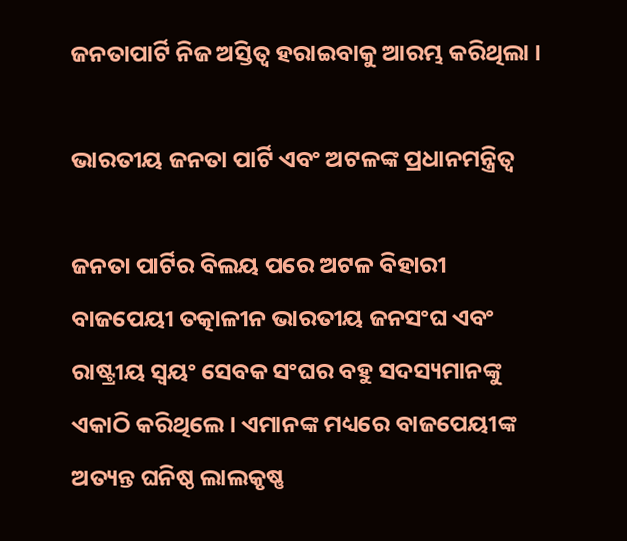ଜନତାପାର୍ଟି ନିଜ ଅସ୍ତିତ୍ୱ ହରାଇବାକୁ ଆରମ୍ଭ କରିଥିଲା ।

ଭାରତୀୟ ଜନତା ପାର୍ଟି ଏବଂ ଅଟଳଙ୍କ ପ୍ରଧାନମନ୍ତ୍ରିତ୍ୱ

ଜନତା ପାର୍ଟିର ବିଲୟ ପରେ ଅଟଳ ବିହାରୀ ବାଜପେୟୀ ତତ୍କାଳୀନ ଭାରତୀୟ ଜନସଂଘ ଏବଂ ରାଷ୍ଟ୍ରୀୟ ସ୍ୱୟଂ ସେବକ ସଂଘର ବହୁ ସଦସ୍ୟମାନଙ୍କୁ ଏକାଠି କରିଥିଲେ। ଏମାନଙ୍କ ମଧ୍ୟରେ ବାଜପେୟୀଙ୍କ ଅତ୍ୟନ୍ତ ଘନିଷ୍ଠ ଲାଲକୃଷ୍ଣ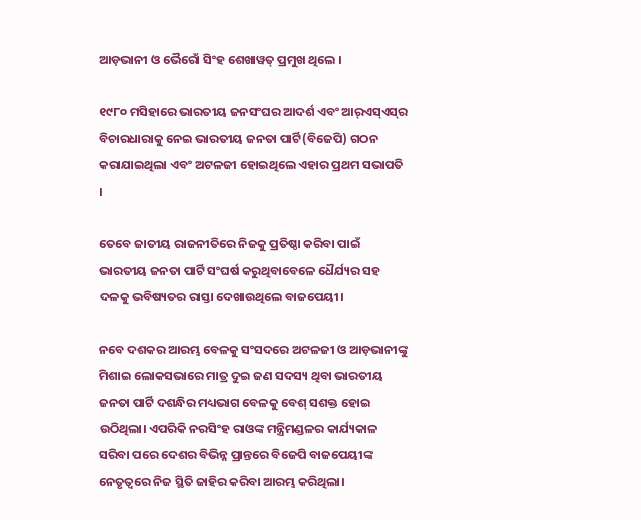ଆଡ଼ଭାନୀ ଓ ଭୈରୋଁ ସିଂହ ଶେଖାୱତ୍ ପ୍ରମୁଖ ଥିଲେ ।

୧୯୮୦ ମସିହାରେ ଭାରତୀୟ ଜନସଂଘର ଆଦର୍ଶ ଏବଂ ଆର୍‌ଏସ୍‌ଏସ୍‌ର ବିଚାରଧାରାକୁ ନେଇ ଭାରତୀୟ ଜନତା ପାର୍ଟି(ବିଜେପି) ଗଠନ କରାଯାଇଥିଲା ଏବଂ ଅଟଳଜୀ ହୋଇଥିଲେ ଏହାର ପ୍ରଥମ ସଭାପତି ।

ତେବେ ଜାତୀୟ ରାଜନୀତିରେ ନିଜକୁ ପ୍ରତିଷ୍ଠା କରିବା ପାଇଁ ଭାରତୀୟ ଜନତା ପାର୍ଟି ସଂଘର୍ଷ କରୁଥିବାବେଳେ ଧୈର୍ଯ୍ୟର ସହ ଦଳକୁ ଭବିଷ୍ୟତର ରାସ୍ତା ଦେଖାଉଥିଲେ ବାଜପେୟୀ।

ନବେ ଦଶକର ଆରମ୍ଭ ବେଳକୁ ସଂସଦରେ ଅଟଳଜୀ ଓ ଆଡ଼ଭାନୀଙ୍କୁ ମିଶାଇ ଲୋକସଭାରେ ମାତ୍ର ଦୁଇ ଜଣ ସଦସ୍ୟ ଥିବା ଭାରତୀୟ ଜନତା ପାର୍ଟି ଦଶନ୍ଧିର ମଧ୍ୟଭାଗ ବେଳକୁ ବେଶ୍ ସଶକ୍ତ ହୋଇ ଉଠିଥିଲା। ଏପରିକି ନରସିଂହ ରାଓଙ୍କ ମନ୍ତ୍ରିମଣ୍ଡଳର କାର୍ଯ୍ୟକାଳ ସରିବା ପରେ ଦେଶର ବିଭିନ୍ନ ପ୍ରାନ୍ତରେ ବିଜେପି ବାଜପେୟୀଙ୍କ ନେତୃତ୍ୱରେ ନିଜ ସ୍ଥିତି ଜାହିର କରିବା ଆରମ୍ଭ କରିଥିଲା।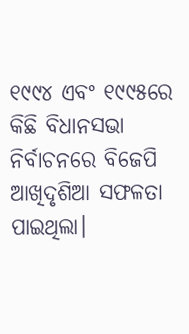୧୯୯୪ ଏବଂ ୧୯୯୫ରେ କିଛି ବିଧାନସଭା ନିର୍ବାଚନରେ ବିଜେପି ଆଖିଦୃଶିଆ ସଫଳତା ପାଇଥିଲା।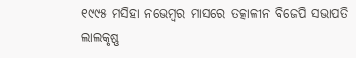୧୯୯୫ ମସିହା ନଭେମ୍ବର ମାସରେ ତତ୍କାଳୀନ ବିଜେପି ସଭାପତି ଲାଲକୃଷ୍ଣ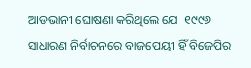ଆଡଭାନୀ ଘୋଷଣା କରିଥିଲେ ଯେ  ୧୯୯୬ ସାଧାରଣ ନିର୍ବାଚନରେ ବାଜପେୟୀ ହିଁ ବିଜେପିର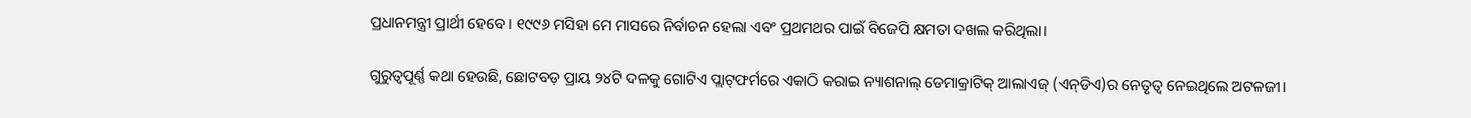ପ୍ରଧାନମନ୍ତ୍ରୀ ପ୍ରାର୍ଥୀ ହେବେ। ୧୯୯୬ ମସିହା ମେ ମାସରେ ନିର୍ବାଚନ ହେଲା ଏବଂ ପ୍ରଥମଥର ପାଇଁ ବିଜେପି କ୍ଷମତା ଦଖଲ କରିଥିଲା।

ଗୁରୁତ୍ୱପୂର୍ଣ୍ଣ କଥା ହେଉଛି, ଛୋଟବଡ଼ ପ୍ରାୟ ୨୪ଟି ଦଳକୁ ଗୋଟିଏ ପ୍ଲାଟ୍‌ଫର୍ମରେ ଏକାଠି କରାଇ ନ୍ୟାଶନାଲ୍ ଡେମାକ୍ରାଟିକ୍‌ ଆଲାଏଜ୍ (ଏନ୍‌ଡିଏ)ର ନେତୃତ୍ୱ ନେଇଥିଲେ ଅଟଳଜୀ।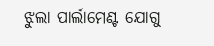ଝୁଲା ପାର୍ଲାମେଣ୍ଟ ଯୋଗୁ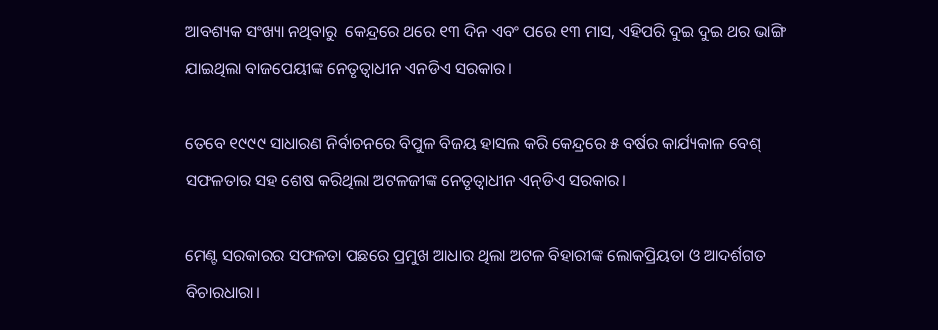ଆବଶ୍ୟକ ସଂଖ୍ୟା ନଥିବାରୁ  କେନ୍ଦ୍ରରେ ଥରେ ୧୩ ଦିନ ଏବଂ ପରେ ୧୩ ମାସ, ଏହିପରି ଦୁଇ ଦୁଇ ଥର ଭାଙ୍ଗି ଯାଇଥିଲା ବାଜପେୟୀଙ୍କ ନେତୃତ୍ୱାଧୀନ ଏନଡିଏ ସରକାର।

ତେବେ ୧୯୯୯ ସାଧାରଣ ନିର୍ବାଚନରେ ବିପୁଳ ବିଜୟ ହାସଲ କରି କେନ୍ଦ୍ରରେ ୫ ବର୍ଷର କାର୍ଯ୍ୟକାଳ ବେଶ୍ ସଫଳତାର ସହ ଶେଷ କରିଥିଲା ଅଟଳଜୀଙ୍କ ନେତୃତ୍ୱାଧୀନ ଏନ୍‌ଡିଏ ସରକାର।

ମେଣ୍ଟ ସରକାରର ସଫଳତା ପଛରେ ପ୍ରମୁଖ ଆଧାର ଥିଲା ଅଟଳ ବିହାରୀଙ୍କ ଲୋକପ୍ରିୟତା ଓ ଆଦର୍ଶଗତ ବିଚାରଧାରା।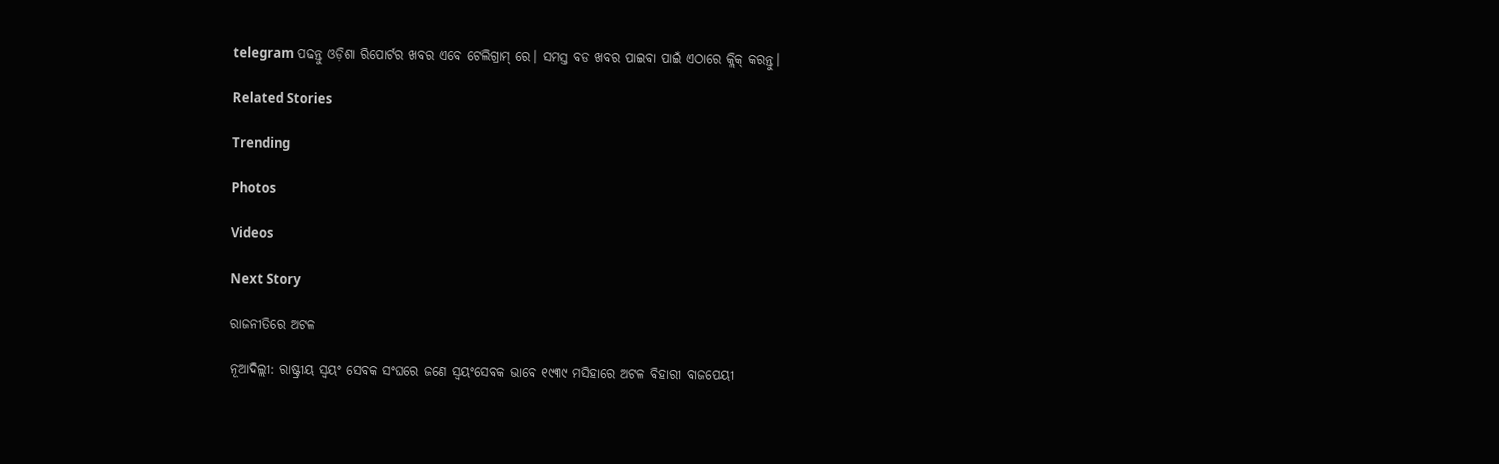telegram ପଢନ୍ତୁ ଓଡ଼ିଶା ରିପୋର୍ଟର ଖବର ଏବେ ଟେଲିଗ୍ରାମ୍ ରେ। ସମସ୍ତ ବଡ ଖବର ପାଇବା ପାଇଁ ଏଠାରେ କ୍ଲିକ୍ କରନ୍ତୁ।

Related Stories

Trending

Photos

Videos

Next Story

ରାଜନୀତିରେ ଅଟଳ

ନୂଆଦିଲ୍ଲୀ: ରାଷ୍ଟ୍ରୀୟ ସ୍ୱୟଂ ସେବକ ସଂଘରେ ଜଣେ ସ୍ୱୟଂସେବକ ଭାବେ ୧୯୩୯ ମସିହାରେ ଅଟଳ ବିହାରୀ ବାଜପେୟୀ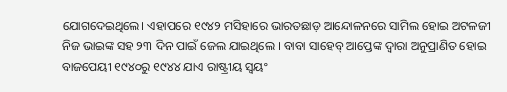ଯୋଗଦେଇଥିଲେ। ଏହାପରେ ୧୯୪୨ ମସିହାରେ ଭାରତଛାଡ଼ ଆନ୍ଦୋଳନରେ ସାମିଲ ହୋଇ ଅଟଳଜୀ ନିଜ ଭାଇଙ୍କ ସହ ୨୩ ଦିନ ପାଇଁ ଜେଲ ଯାଇଥିଲେ । ବାବା ସାହେବ୍ ଆପ୍ତେଙ୍କ ଦ୍ୱାରା ଅନୁପ୍ରାଣିତ ହୋଇ ବାଜପେୟୀ ୧୯୪୦ରୁ ୧୯୪୪ ଯାଏ ରାଷ୍ଟ୍ରୀୟ ସ୍ୱୟଂ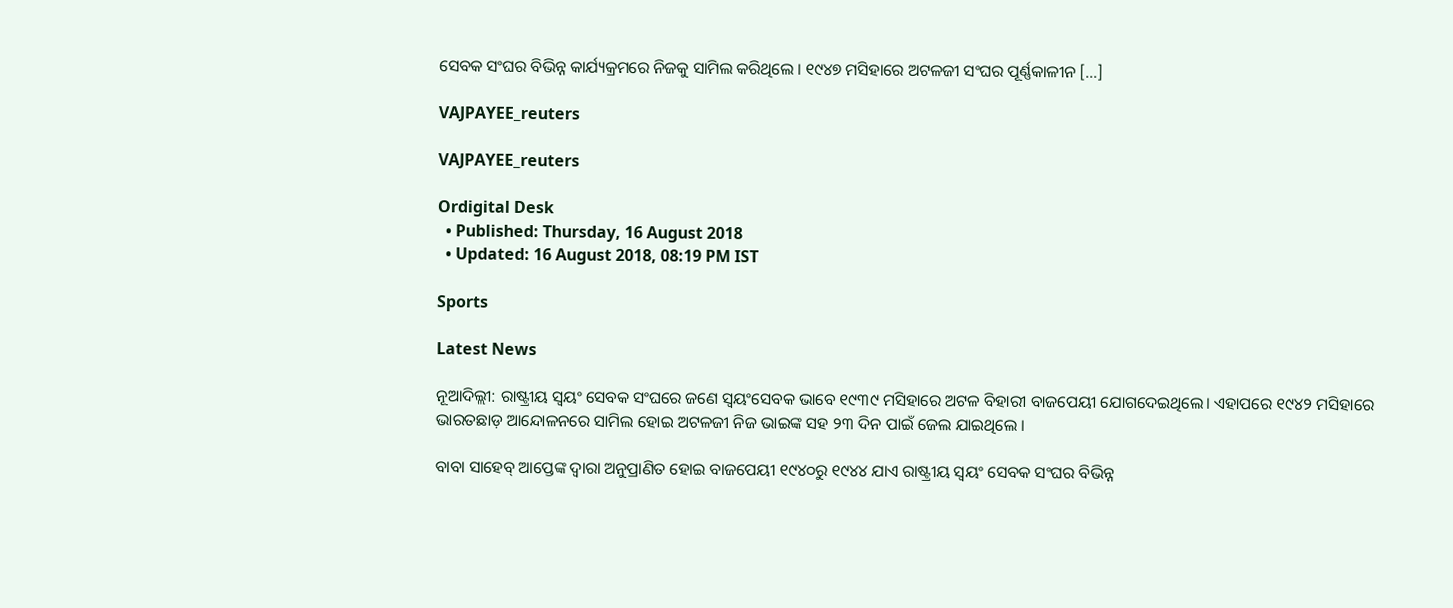ସେବକ ସଂଘର ବିଭିନ୍ନ କାର୍ଯ୍ୟକ୍ରମରେ ନିଜକୁ ସାମିଲ କରିଥିଲେ । ୧୯୪୭ ମସିହାରେ ଅଟଳଜୀ ସଂଘର ପୂର୍ଣ୍ଣକାଳୀନ […]

VAJPAYEE_reuters

VAJPAYEE_reuters

Ordigital Desk
  • Published: Thursday, 16 August 2018
  • Updated: 16 August 2018, 08:19 PM IST

Sports

Latest News

ନୂଆଦିଲ୍ଲୀ: ରାଷ୍ଟ୍ରୀୟ ସ୍ୱୟଂ ସେବକ ସଂଘରେ ଜଣେ ସ୍ୱୟଂସେବକ ଭାବେ ୧୯୩୯ ମସିହାରେ ଅଟଳ ବିହାରୀ ବାଜପେୟୀ ଯୋଗଦେଇଥିଲେ। ଏହାପରେ ୧୯୪୨ ମସିହାରେ ଭାରତଛାଡ଼ ଆନ୍ଦୋଳନରେ ସାମିଲ ହୋଇ ଅଟଳଜୀ ନିଜ ଭାଇଙ୍କ ସହ ୨୩ ଦିନ ପାଇଁ ଜେଲ ଯାଇଥିଲେ ।

ବାବା ସାହେବ୍ ଆପ୍ତେଙ୍କ ଦ୍ୱାରା ଅନୁପ୍ରାଣିତ ହୋଇ ବାଜପେୟୀ ୧୯୪୦ରୁ ୧୯୪୪ ଯାଏ ରାଷ୍ଟ୍ରୀୟ ସ୍ୱୟଂ ସେବକ ସଂଘର ବିଭିନ୍ନ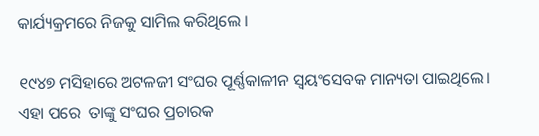କାର୍ଯ୍ୟକ୍ରମରେ ନିଜକୁ ସାମିଲ କରିଥିଲେ ।

୧୯୪୭ ମସିହାରେ ଅଟଳଜୀ ସଂଘର ପୂର୍ଣ୍ଣକାଳୀନ ସ୍ୱୟଂସେବକ ମାନ୍ୟତା ପାଇଥିଲେ। ଏହା ପରେ  ତାଙ୍କୁ ସଂଘର ପ୍ରଚାରକ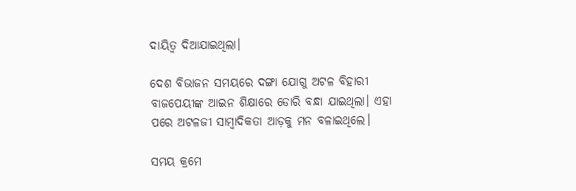ଦାୟିତ୍ୱ ଦିଆଯାଇଥିଲା।

ଦେଶ ବିଭାଜନ ସମୟରେ ଦଙ୍ଗା ଯୋଗୁ ଅଟଳ ବିହାରୀ ବାଜପେୟୀଙ୍କ ଆଇନ ଶିକ୍ଷାରେ ଡୋରି ବନ୍ଧା ଯାଇଥିଲା। ଏହା ପରେ ଅଟଳଜୀ ସାମ୍ବାଦିକତା ଆଡ଼କୁ ମନ ବଳାଇଥିଲେ।

ସମୟ କ୍ରମେ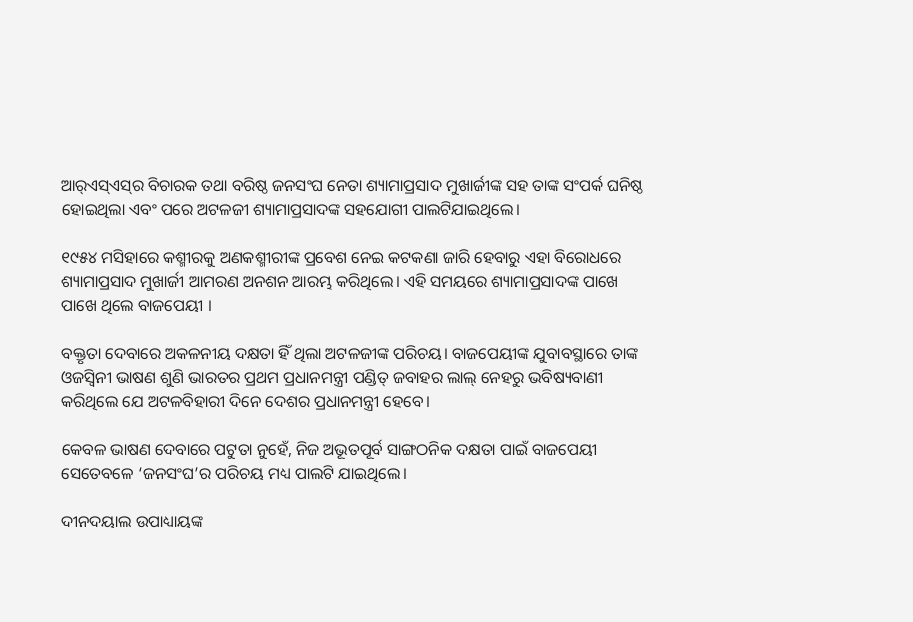ଆର୍‌ଏସ୍ଏସ୍‌ର ବିଚାରକ ତଥା ବରିଷ୍ଠ ଜନସଂଘ ନେତା ଶ୍ୟାମାପ୍ରସାଦ ମୁଖାର୍ଜୀଙ୍କ ସହ ତାଙ୍କ ସଂପର୍କ ଘନିଷ୍ଠ ହୋଇଥିଲା ଏବଂ ପରେ ଅଟଳଜୀ ଶ୍ୟାମାପ୍ରସାଦଙ୍କ ସହଯୋଗୀ ପାଲଟିଯାଇଥିଲେ।

୧୯୫୪ ମସିହାରେ କଶ୍ମୀରକୁ ଅଣକଶ୍ମୀରୀଙ୍କ ପ୍ରବେଶ ନେଇ କଟକଣା ଜାରି ହେବାରୁ ଏହା ବିରୋଧରେ ଶ୍ୟାମାପ୍ରସାଦ ମୁଖାର୍ଜୀ ଆମରଣ ଅନଶନ ଆରମ୍ଭ କରିଥିଲେ। ଏହି ସମୟରେ ଶ୍ୟାମାପ୍ରସାଦଙ୍କ ପାଖେ ପାଖେ ଥିଲେ ବାଜପେୟୀ ।

ବକ୍ତୃତା ଦେବାରେ ଅକଳନୀୟ ଦକ୍ଷତା ହିଁ ଥିଲା ଅଟଳଜୀଙ୍କ ପରିଚୟ। ବାଜପେୟୀଙ୍କ ଯୁବାବସ୍ଥାରେ ତାଙ୍କ ଓଜସ୍ୱିନୀ ଭାଷଣ ଶୁଣି ଭାରତର ପ୍ରଥମ ପ୍ରଧାନମନ୍ତ୍ରୀ ପଣ୍ଡିତ୍ ଜବାହର ଲାଲ୍ ନେହରୁ ଭବିଷ୍ୟବାଣୀ କରିଥିଲେ ଯେ ଅଟଳବିହାରୀ ଦିନେ ଦେଶର ପ୍ରଧାନମନ୍ତ୍ରୀ ହେବେ।

କେବଳ ଭାଷଣ ଦେବାରେ ପଟୁତା ନୁହେଁ, ନିଜ ଅଭୂତପୂର୍ବ ସାଙ୍ଗଠନିକ ଦକ୍ଷତା ପାଇଁ ବାଜପେୟୀ ସେତେବଳେ ‘ଜନସଂଘ’ର ପରିଚୟ ମଧ୍ୟ ପାଲଟି ଯାଇଥିଲେ।

ଦୀନଦୟାଲ ଉପାଧ୍ୟାୟଙ୍କ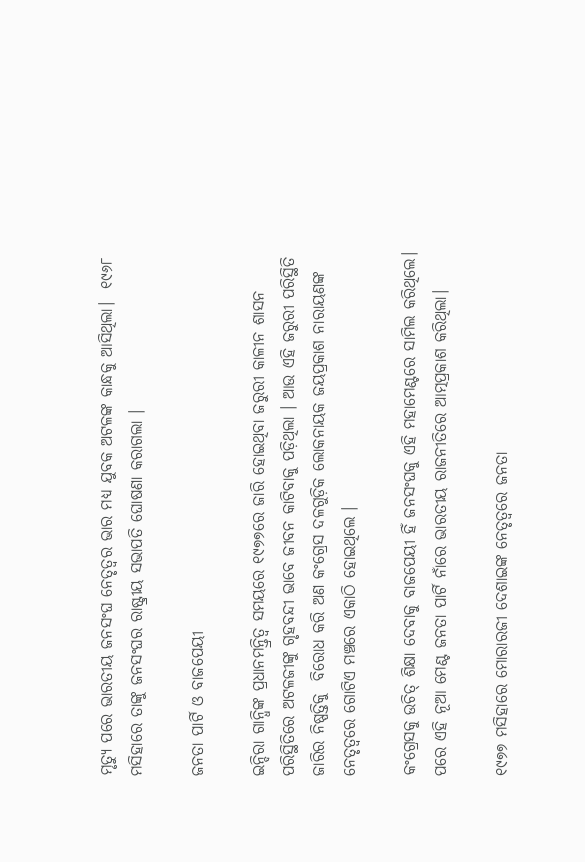ମୃତ୍ୟୁ ପରେ ଭାରତୀୟ ଜନସଂଘ ନେତୃତ୍ୱର ଭାର ମଧ୍ୟ ଯୁବକ ଅଟଳଙ୍କ କାନ୍ଧକୁ ଆସିଥିଲା।  ୧୯୬୮ ମସିହାରେ ତାଙ୍କୁ ଜନସଂଘର ରାଷ୍ଟ୍ରୀୟ ସଭାପତି ଘୋଷଣା କରାଗଲା ।

ଜନତା ପାର୍ଟି ଓ ବାଜପେୟୀ

ଇନ୍ଦିରା ଗାନ୍ଧିଙ୍କ ପ୍ରଧାନମନ୍ତ୍ରିତ୍ୱ ସମୟରେ ୧୯୭୭ରେ ଜାରି ହୋଇଥିବା ଜରୁରୀ କାଳୀନ ଶାସନ ପରିସ୍ଥିତିରେ ଅଟଳଜୀଙ୍କୁ ଗୃହବନ୍ଦୀ ଭାବେ ଜୀବନ କାଟିବାକୁ ପଡ଼ିଥିଲା । ଆଉ ଏହି ଜରୁରୀ ପରିସ୍ଥିତି ଜାରିର ନିଷ୍ପତ୍ତିକୁ  ବିରୋଧ କରି ଅଣ କଂଗ୍ରେସ ଦଳଗୁଡ଼ିକ ଲୋକନାୟକ ଜୟପ୍ରକାଶ ନାରାୟଣଙ୍କ ନେତୃତ୍ୱରେ ଗୋଟିଏ ମଞ୍ଚରେ ଏକାଠି ହୋଇଥିଲେ ।

କଂଗ୍ରେସକୁ ଉଚିତ୍‌ ଶିକ୍ଷା ଦେବାକୁ ବାଜପେୟୀ ହିଁ ଜନସଂଘକୁ ଏହି ମହାମେଣ୍ଟରେ ସାମିଲ କରିଥିଲେ। ପରେ ଏହି ନୂଆ ମେଣ୍ଟ ଜନତା ପାର୍ଟି ନାଁରେ ଭାରତୀୟ ରାଜନୀତିରେ ଆତ୍ମପ୍ରକାଶ କରିଥିଲା।

୧୯୭୭ ମସିହାରେ ମୋରାରଜୀ ଦେଶାଇଙ୍କ ନେତୃତ୍ୱରେ ଜନତା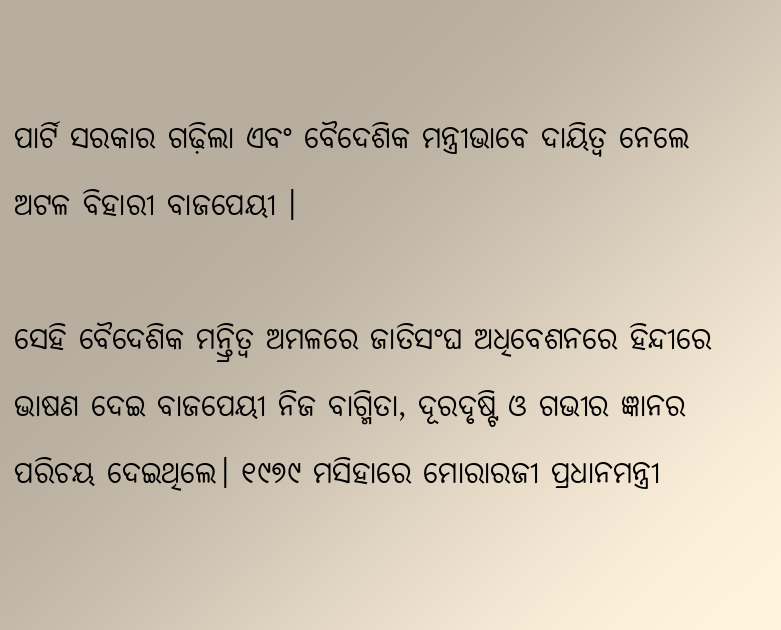ପାର୍ଟି ସରକାର ଗଢ଼ିଲା ଏବଂ ବୈଦେଶିକ ମନ୍ତ୍ରୀଭାବେ ଦାୟିତ୍ୱ ନେଲେ ଅଟଳ ବିହାରୀ ବାଜପେୟୀ ।

ସେହି ବୈଦେଶିକ ମନ୍ତ୍ରିତ୍ୱ ଅମଳରେ ଜାତିସଂଘ ଅଧିବେଶନରେ ହିନ୍ଦୀରେ ଭାଷଣ ଦେଇ ବାଜପେୟୀ ନିଜ ବାଗ୍ମିତା, ଦୂରଦୃଷ୍ଟି ଓ ଗଭୀର ଜ୍ଞାନର ପରିଚୟ ଦେଇଥିଲେ। ୧୯୭୯ ମସିହାରେ ମୋରାରଜୀ ପ୍ରଧାନମନ୍ତ୍ରୀ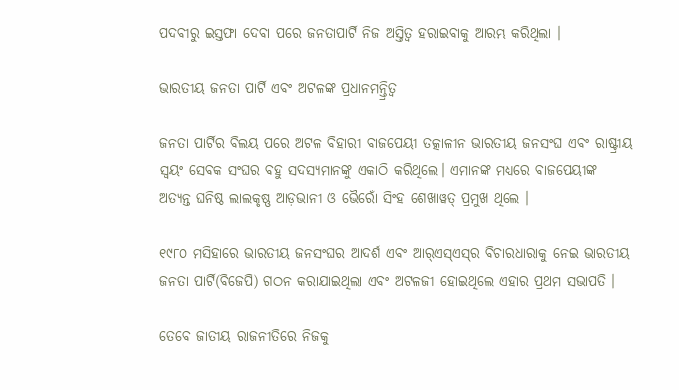ପଦବୀରୁ ଇସ୍ତଫା ଦେବା ପରେ ଜନତାପାର୍ଟି ନିଜ ଅସ୍ତିତ୍ୱ ହରାଇବାକୁ ଆରମ୍ଭ କରିଥିଲା ।

ଭାରତୀୟ ଜନତା ପାର୍ଟି ଏବଂ ଅଟଳଙ୍କ ପ୍ରଧାନମନ୍ତ୍ରିତ୍ୱ

ଜନତା ପାର୍ଟିର ବିଲୟ ପରେ ଅଟଳ ବିହାରୀ ବାଜପେୟୀ ତତ୍କାଳୀନ ଭାରତୀୟ ଜନସଂଘ ଏବଂ ରାଷ୍ଟ୍ରୀୟ ସ୍ୱୟଂ ସେବକ ସଂଘର ବହୁ ସଦସ୍ୟମାନଙ୍କୁ ଏକାଠି କରିଥିଲେ। ଏମାନଙ୍କ ମଧ୍ୟରେ ବାଜପେୟୀଙ୍କ ଅତ୍ୟନ୍ତ ଘନିଷ୍ଠ ଲାଲକୃଷ୍ଣ ଆଡ଼ଭାନୀ ଓ ଭୈରୋଁ ସିଂହ ଶେଖାୱତ୍ ପ୍ରମୁଖ ଥିଲେ ।

୧୯୮୦ ମସିହାରେ ଭାରତୀୟ ଜନସଂଘର ଆଦର୍ଶ ଏବଂ ଆର୍‌ଏସ୍‌ଏସ୍‌ର ବିଚାରଧାରାକୁ ନେଇ ଭାରତୀୟ ଜନତା ପାର୍ଟି(ବିଜେପି) ଗଠନ କରାଯାଇଥିଲା ଏବଂ ଅଟଳଜୀ ହୋଇଥିଲେ ଏହାର ପ୍ରଥମ ସଭାପତି ।

ତେବେ ଜାତୀୟ ରାଜନୀତିରେ ନିଜକୁ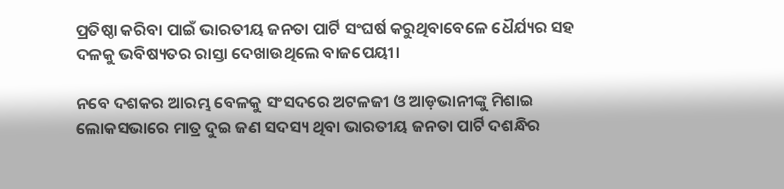ପ୍ରତିଷ୍ଠା କରିବା ପାଇଁ ଭାରତୀୟ ଜନତା ପାର୍ଟି ସଂଘର୍ଷ କରୁଥିବାବେଳେ ଧୈର୍ଯ୍ୟର ସହ ଦଳକୁ ଭବିଷ୍ୟତର ରାସ୍ତା ଦେଖାଉଥିଲେ ବାଜପେୟୀ।

ନବେ ଦଶକର ଆରମ୍ଭ ବେଳକୁ ସଂସଦରେ ଅଟଳଜୀ ଓ ଆଡ଼ଭାନୀଙ୍କୁ ମିଶାଇ ଲୋକସଭାରେ ମାତ୍ର ଦୁଇ ଜଣ ସଦସ୍ୟ ଥିବା ଭାରତୀୟ ଜନତା ପାର୍ଟି ଦଶନ୍ଧିର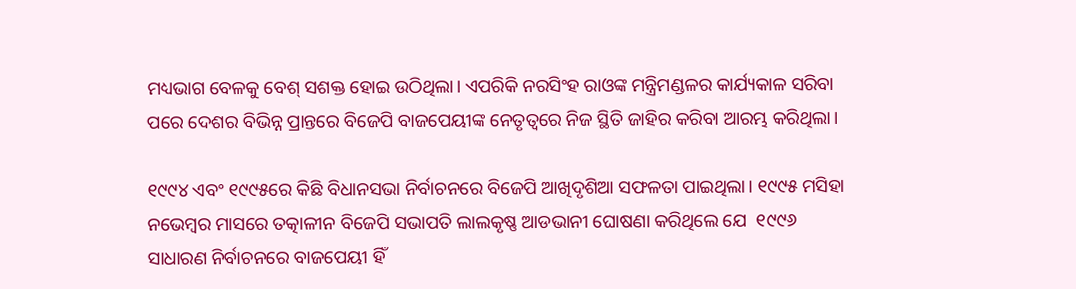ମଧ୍ୟଭାଗ ବେଳକୁ ବେଶ୍ ସଶକ୍ତ ହୋଇ ଉଠିଥିଲା। ଏପରିକି ନରସିଂହ ରାଓଙ୍କ ମନ୍ତ୍ରିମଣ୍ଡଳର କାର୍ଯ୍ୟକାଳ ସରିବା ପରେ ଦେଶର ବିଭିନ୍ନ ପ୍ରାନ୍ତରେ ବିଜେପି ବାଜପେୟୀଙ୍କ ନେତୃତ୍ୱରେ ନିଜ ସ୍ଥିତି ଜାହିର କରିବା ଆରମ୍ଭ କରିଥିଲା।

୧୯୯୪ ଏବଂ ୧୯୯୫ରେ କିଛି ବିଧାନସଭା ନିର୍ବାଚନରେ ବିଜେପି ଆଖିଦୃଶିଆ ସଫଳତା ପାଇଥିଲା। ୧୯୯୫ ମସିହା ନଭେମ୍ବର ମାସରେ ତତ୍କାଳୀନ ବିଜେପି ସଭାପତି ଲାଲକୃଷ୍ଣ ଆଡଭାନୀ ଘୋଷଣା କରିଥିଲେ ଯେ  ୧୯୯୬ ସାଧାରଣ ନିର୍ବାଚନରେ ବାଜପେୟୀ ହିଁ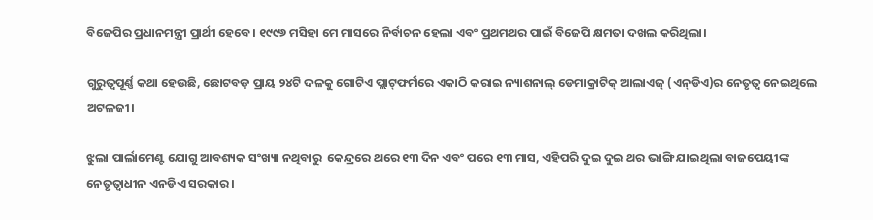ବିଜେପିର ପ୍ରଧାନମନ୍ତ୍ରୀ ପ୍ରାର୍ଥୀ ହେବେ। ୧୯୯୬ ମସିହା ମେ ମାସରେ ନିର୍ବାଚନ ହେଲା ଏବଂ ପ୍ରଥମଥର ପାଇଁ ବିଜେପି କ୍ଷମତା ଦଖଲ କରିଥିଲା।

ଗୁରୁତ୍ୱପୂର୍ଣ୍ଣ କଥା ହେଉଛି, ଛୋଟବଡ଼ ପ୍ରାୟ ୨୪ଟି ଦଳକୁ ଗୋଟିଏ ପ୍ଲାଟ୍‌ଫର୍ମରେ ଏକାଠି କରାଇ ନ୍ୟାଶନାଲ୍ ଡେମାକ୍ରାଟିକ୍‌ ଆଲାଏଜ୍ (ଏନ୍‌ଡିଏ)ର ନେତୃତ୍ୱ ନେଇଥିଲେ ଅଟଳଜୀ।

ଝୁଲା ପାର୍ଲାମେଣ୍ଟ ଯୋଗୁ ଆବଶ୍ୟକ ସଂଖ୍ୟା ନଥିବାରୁ  କେନ୍ଦ୍ରରେ ଥରେ ୧୩ ଦିନ ଏବଂ ପରେ ୧୩ ମାସ, ଏହିପରି ଦୁଇ ଦୁଇ ଥର ଭାଙ୍ଗି ଯାଇଥିଲା ବାଜପେୟୀଙ୍କ ନେତୃତ୍ୱାଧୀନ ଏନଡିଏ ସରକାର।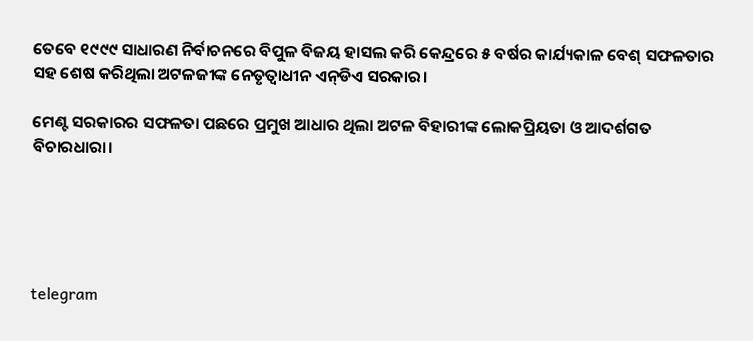ତେବେ ୧୯୯୯ ସାଧାରଣ ନିର୍ବାଚନରେ ବିପୁଳ ବିଜୟ ହାସଲ କରି କେନ୍ଦ୍ରରେ ୫ ବର୍ଷର କାର୍ଯ୍ୟକାଳ ବେଶ୍ ସଫଳତାର ସହ ଶେଷ କରିଥିଲା ଅଟଳଜୀଙ୍କ ନେତୃତ୍ୱାଧୀନ ଏନ୍‌ଡିଏ ସରକାର।

ମେଣ୍ଟ ସରକାରର ସଫଳତା ପଛରେ ପ୍ରମୁଖ ଆଧାର ଥିଲା ଅଟଳ ବିହାରୀଙ୍କ ଲୋକପ୍ରିୟତା ଓ ଆଦର୍ଶଗତ ବିଚାରଧାରା।





telegram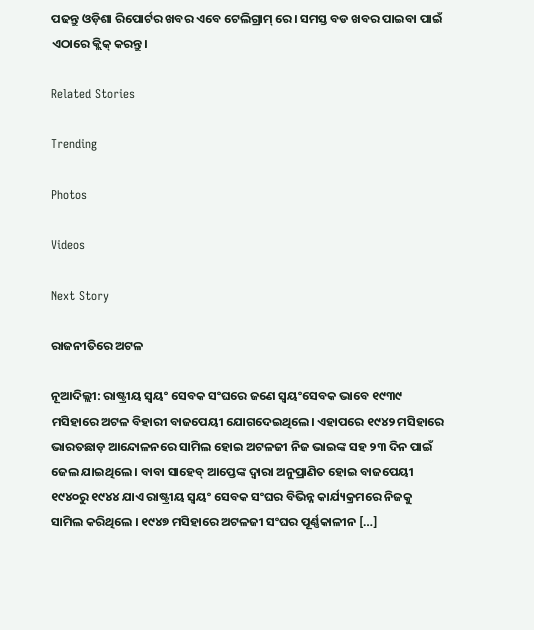ପଢନ୍ତୁ ଓଡ଼ିଶା ରିପୋର୍ଟର ଖବର ଏବେ ଟେଲିଗ୍ରାମ୍ ରେ। ସମସ୍ତ ବଡ ଖବର ପାଇବା ପାଇଁ ଏଠାରେ କ୍ଲିକ୍ କରନ୍ତୁ।

Related Stories

Trending

Photos

Videos

Next Story

ରାଜନୀତିରେ ଅଟଳ

ନୂଆଦିଲ୍ଲୀ: ରାଷ୍ଟ୍ରୀୟ ସ୍ୱୟଂ ସେବକ ସଂଘରେ ଜଣେ ସ୍ୱୟଂସେବକ ଭାବେ ୧୯୩୯ ମସିହାରେ ଅଟଳ ବିହାରୀ ବାଜପେୟୀ ଯୋଗଦେଇଥିଲେ। ଏହାପରେ ୧୯୪୨ ମସିହାରେ ଭାରତଛାଡ଼ ଆନ୍ଦୋଳନରେ ସାମିଲ ହୋଇ ଅଟଳଜୀ ନିଜ ଭାଇଙ୍କ ସହ ୨୩ ଦିନ ପାଇଁ ଜେଲ ଯାଇଥିଲେ । ବାବା ସାହେବ୍ ଆପ୍ତେଙ୍କ ଦ୍ୱାରା ଅନୁପ୍ରାଣିତ ହୋଇ ବାଜପେୟୀ ୧୯୪୦ରୁ ୧୯୪୪ ଯାଏ ରାଷ୍ଟ୍ରୀୟ ସ୍ୱୟଂ ସେବକ ସଂଘର ବିଭିନ୍ନ କାର୍ଯ୍ୟକ୍ରମରେ ନିଜକୁ ସାମିଲ କରିଥିଲେ । ୧୯୪୭ ମସିହାରେ ଅଟଳଜୀ ସଂଘର ପୂର୍ଣ୍ଣକାଳୀନ […]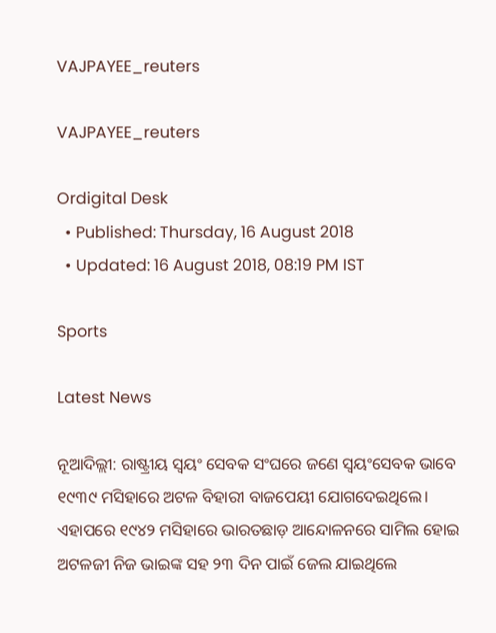VAJPAYEE_reuters

VAJPAYEE_reuters

Ordigital Desk
  • Published: Thursday, 16 August 2018
  • Updated: 16 August 2018, 08:19 PM IST

Sports

Latest News

ନୂଆଦିଲ୍ଲୀ: ରାଷ୍ଟ୍ରୀୟ ସ୍ୱୟଂ ସେବକ ସଂଘରେ ଜଣେ ସ୍ୱୟଂସେବକ ଭାବେ ୧୯୩୯ ମସିହାରେ ଅଟଳ ବିହାରୀ ବାଜପେୟୀ ଯୋଗଦେଇଥିଲେ। ଏହାପରେ ୧୯୪୨ ମସିହାରେ ଭାରତଛାଡ଼ ଆନ୍ଦୋଳନରେ ସାମିଲ ହୋଇ ଅଟଳଜୀ ନିଜ ଭାଇଙ୍କ ସହ ୨୩ ଦିନ ପାଇଁ ଜେଲ ଯାଇଥିଲେ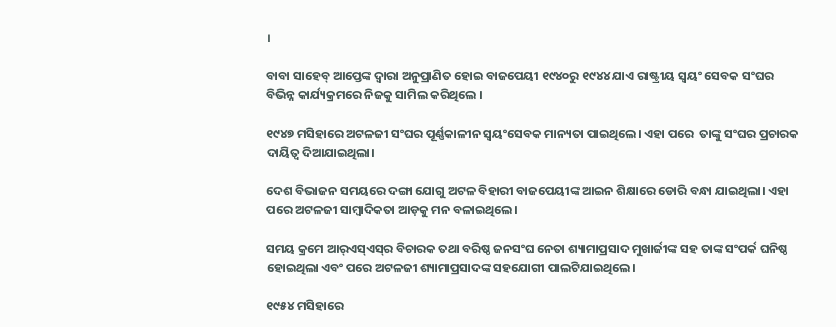।

ବାବା ସାହେବ୍ ଆପ୍ତେଙ୍କ ଦ୍ୱାରା ଅନୁପ୍ରାଣିତ ହୋଇ ବାଜପେୟୀ ୧୯୪୦ରୁ ୧୯୪୪ ଯାଏ ରାଷ୍ଟ୍ରୀୟ ସ୍ୱୟଂ ସେବକ ସଂଘର ବିଭିନ୍ନ କାର୍ଯ୍ୟକ୍ରମରେ ନିଜକୁ ସାମିଲ କରିଥିଲେ ।

୧୯୪୭ ମସିହାରେ ଅଟଳଜୀ ସଂଘର ପୂର୍ଣ୍ଣକାଳୀନ ସ୍ୱୟଂସେବକ ମାନ୍ୟତା ପାଇଥିଲେ। ଏହା ପରେ  ତାଙ୍କୁ ସଂଘର ପ୍ରଚାରକ ଦାୟିତ୍ୱ ଦିଆଯାଇଥିଲା।

ଦେଶ ବିଭାଜନ ସମୟରେ ଦଙ୍ଗା ଯୋଗୁ ଅଟଳ ବିହାରୀ ବାଜପେୟୀଙ୍କ ଆଇନ ଶିକ୍ଷାରେ ଡୋରି ବନ୍ଧା ଯାଇଥିଲା। ଏହା ପରେ ଅଟଳଜୀ ସାମ୍ବାଦିକତା ଆଡ଼କୁ ମନ ବଳାଇଥିଲେ।

ସମୟ କ୍ରମେ ଆର୍‌ଏସ୍ଏସ୍‌ର ବିଚାରକ ତଥା ବରିଷ୍ଠ ଜନସଂଘ ନେତା ଶ୍ୟାମାପ୍ରସାଦ ମୁଖାର୍ଜୀଙ୍କ ସହ ତାଙ୍କ ସଂପର୍କ ଘନିଷ୍ଠ ହୋଇଥିଲା ଏବଂ ପରେ ଅଟଳଜୀ ଶ୍ୟାମାପ୍ରସାଦଙ୍କ ସହଯୋଗୀ ପାଲଟିଯାଇଥିଲେ।

୧୯୫୪ ମସିହାରେ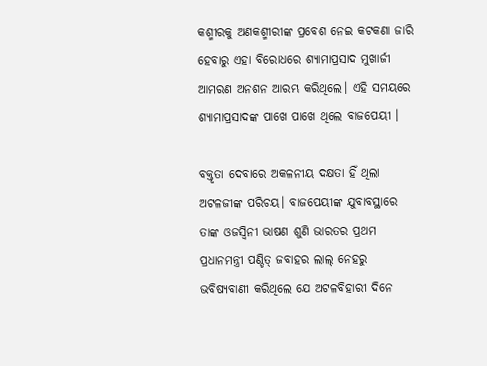କଶ୍ମୀରକୁ ଅଣକଶ୍ମୀରୀଙ୍କ ପ୍ରବେଶ ନେଇ କଟକଣା ଜାରି ହେବାରୁ ଏହା ବିରୋଧରେ ଶ୍ୟାମାପ୍ରସାଦ ମୁଖାର୍ଜୀ ଆମରଣ ଅନଶନ ଆରମ୍ଭ କରିଥିଲେ। ଏହି ସମୟରେ ଶ୍ୟାମାପ୍ରସାଦଙ୍କ ପାଖେ ପାଖେ ଥିଲେ ବାଜପେୟୀ ।

ବକ୍ତୃତା ଦେବାରେ ଅକଳନୀୟ ଦକ୍ଷତା ହିଁ ଥିଲା ଅଟଳଜୀଙ୍କ ପରିଚୟ। ବାଜପେୟୀଙ୍କ ଯୁବାବସ୍ଥାରେ ତାଙ୍କ ଓଜସ୍ୱିନୀ ଭାଷଣ ଶୁଣି ଭାରତର ପ୍ରଥମ ପ୍ରଧାନମନ୍ତ୍ରୀ ପଣ୍ଡିତ୍ ଜବାହର ଲାଲ୍ ନେହରୁ ଭବିଷ୍ୟବାଣୀ କରିଥିଲେ ଯେ ଅଟଳବିହାରୀ ଦିନେ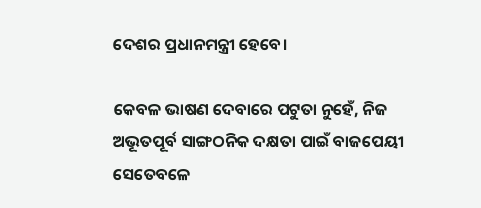ଦେଶର ପ୍ରଧାନମନ୍ତ୍ରୀ ହେବେ।

କେବଳ ଭାଷଣ ଦେବାରେ ପଟୁତା ନୁହେଁ, ନିଜ ଅଭୂତପୂର୍ବ ସାଙ୍ଗଠନିକ ଦକ୍ଷତା ପାଇଁ ବାଜପେୟୀ ସେତେବଳେ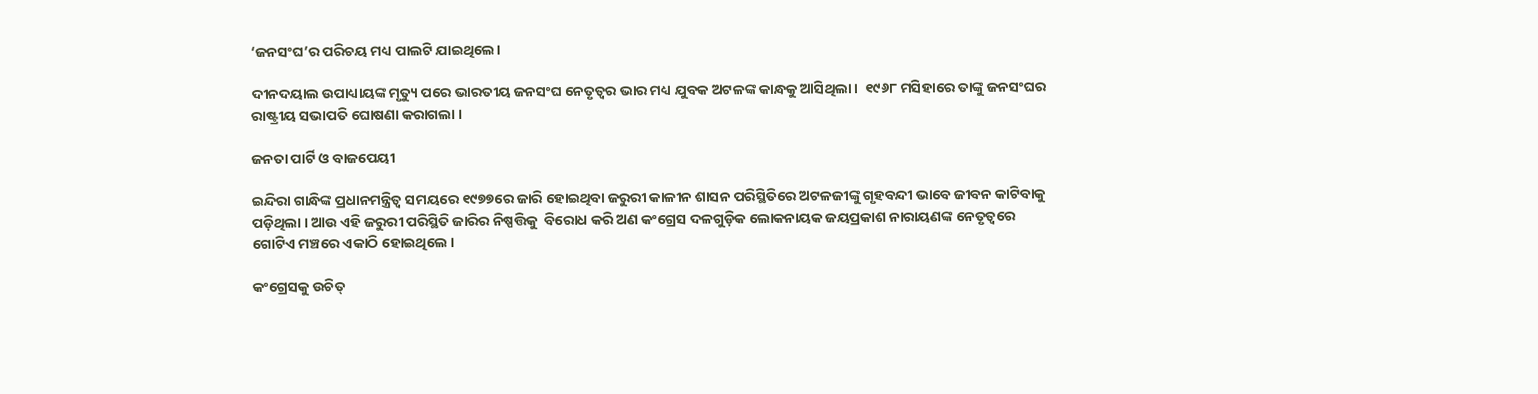‘ଜନସଂଘ’ର ପରିଚୟ ମଧ୍ୟ ପାଲଟି ଯାଇଥିଲେ।

ଦୀନଦୟାଲ ଉପାଧ୍ୟାୟଙ୍କ ମୃତ୍ୟୁ ପରେ ଭାରତୀୟ ଜନସଂଘ ନେତୃତ୍ୱର ଭାର ମଧ୍ୟ ଯୁବକ ଅଟଳଙ୍କ କାନ୍ଧକୁ ଆସିଥିଲା।  ୧୯୬୮ ମସିହାରେ ତାଙ୍କୁ ଜନସଂଘର ରାଷ୍ଟ୍ରୀୟ ସଭାପତି ଘୋଷଣା କରାଗଲା ।

ଜନତା ପାର୍ଟି ଓ ବାଜପେୟୀ

ଇନ୍ଦିରା ଗାନ୍ଧିଙ୍କ ପ୍ରଧାନମନ୍ତ୍ରିତ୍ୱ ସମୟରେ ୧୯୭୭ରେ ଜାରି ହୋଇଥିବା ଜରୁରୀ କାଳୀନ ଶାସନ ପରିସ୍ଥିତିରେ ଅଟଳଜୀଙ୍କୁ ଗୃହବନ୍ଦୀ ଭାବେ ଜୀବନ କାଟିବାକୁ ପଡ଼ିଥିଲା । ଆଉ ଏହି ଜରୁରୀ ପରିସ୍ଥିତି ଜାରିର ନିଷ୍ପତ୍ତିକୁ  ବିରୋଧ କରି ଅଣ କଂଗ୍ରେସ ଦଳଗୁଡ଼ିକ ଲୋକନାୟକ ଜୟପ୍ରକାଶ ନାରାୟଣଙ୍କ ନେତୃତ୍ୱରେ ଗୋଟିଏ ମଞ୍ଚରେ ଏକାଠି ହୋଇଥିଲେ ।

କଂଗ୍ରେସକୁ ଉଚିତ୍‌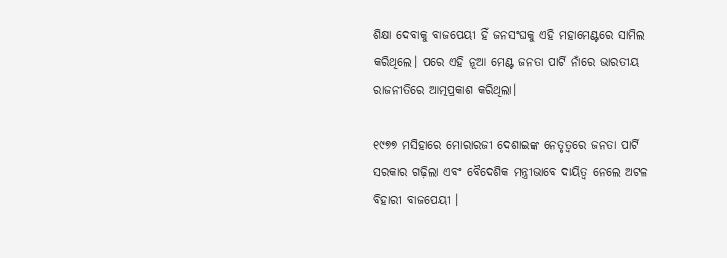ଶିକ୍ଷା ଦେବାକୁ ବାଜପେୟୀ ହିଁ ଜନସଂଘକୁ ଏହି ମହାମେଣ୍ଟରେ ସାମିଲ କରିଥିଲେ। ପରେ ଏହି ନୂଆ ମେଣ୍ଟ ଜନତା ପାର୍ଟି ନାଁରେ ଭାରତୀୟ ରାଜନୀତିରେ ଆତ୍ମପ୍ରକାଶ କରିଥିଲା।

୧୯୭୭ ମସିହାରେ ମୋରାରଜୀ ଦେଶାଇଙ୍କ ନେତୃତ୍ୱରେ ଜନତା ପାର୍ଟି ସରକାର ଗଢ଼ିଲା ଏବଂ ବୈଦେଶିକ ମନ୍ତ୍ରୀଭାବେ ଦାୟିତ୍ୱ ନେଲେ ଅଟଳ ବିହାରୀ ବାଜପେୟୀ ।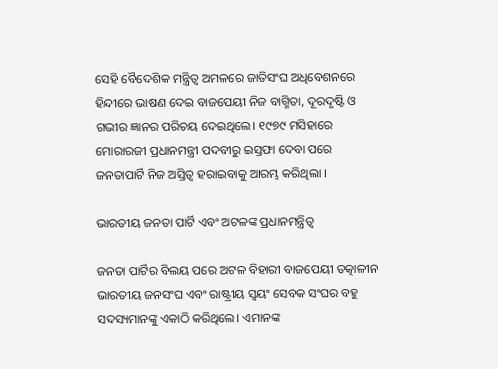ସେହି ବୈଦେଶିକ ମନ୍ତ୍ରିତ୍ୱ ଅମଳରେ ଜାତିସଂଘ ଅଧିବେଶନରେ ହିନ୍ଦୀରେ ଭାଷଣ ଦେଇ ବାଜପେୟୀ ନିଜ ବାଗ୍ମିତା, ଦୂରଦୃଷ୍ଟି ଓ ଗଭୀର ଜ୍ଞାନର ପରିଚୟ ଦେଇଥିଲେ। ୧୯୭୯ ମସିହାରେ ମୋରାରଜୀ ପ୍ରଧାନମନ୍ତ୍ରୀ ପଦବୀରୁ ଇସ୍ତଫା ଦେବା ପରେ ଜନତାପାର୍ଟି ନିଜ ଅସ୍ତିତ୍ୱ ହରାଇବାକୁ ଆରମ୍ଭ କରିଥିଲା ।

ଭାରତୀୟ ଜନତା ପାର୍ଟି ଏବଂ ଅଟଳଙ୍କ ପ୍ରଧାନମନ୍ତ୍ରିତ୍ୱ

ଜନତା ପାର୍ଟିର ବିଲୟ ପରେ ଅଟଳ ବିହାରୀ ବାଜପେୟୀ ତତ୍କାଳୀନ ଭାରତୀୟ ଜନସଂଘ ଏବଂ ରାଷ୍ଟ୍ରୀୟ ସ୍ୱୟଂ ସେବକ ସଂଘର ବହୁ ସଦସ୍ୟମାନଙ୍କୁ ଏକାଠି କରିଥିଲେ। ଏମାନଙ୍କ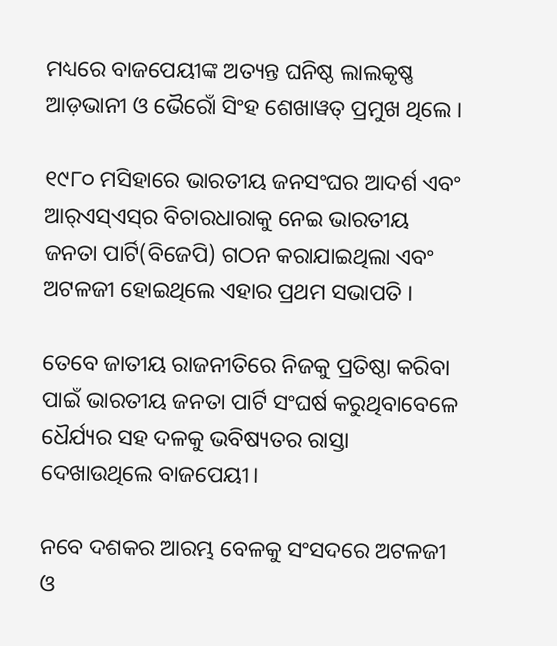ମଧ୍ୟରେ ବାଜପେୟୀଙ୍କ ଅତ୍ୟନ୍ତ ଘନିଷ୍ଠ ଲାଲକୃଷ୍ଣ ଆଡ଼ଭାନୀ ଓ ଭୈରୋଁ ସିଂହ ଶେଖାୱତ୍ ପ୍ରମୁଖ ଥିଲେ ।

୧୯୮୦ ମସିହାରେ ଭାରତୀୟ ଜନସଂଘର ଆଦର୍ଶ ଏବଂ ଆର୍‌ଏସ୍‌ଏସ୍‌ର ବିଚାରଧାରାକୁ ନେଇ ଭାରତୀୟ ଜନତା ପାର୍ଟି(ବିଜେପି) ଗଠନ କରାଯାଇଥିଲା ଏବଂ ଅଟଳଜୀ ହୋଇଥିଲେ ଏହାର ପ୍ରଥମ ସଭାପତି ।

ତେବେ ଜାତୀୟ ରାଜନୀତିରେ ନିଜକୁ ପ୍ରତିଷ୍ଠା କରିବା ପାଇଁ ଭାରତୀୟ ଜନତା ପାର୍ଟି ସଂଘର୍ଷ କରୁଥିବାବେଳେ ଧୈର୍ଯ୍ୟର ସହ ଦଳକୁ ଭବିଷ୍ୟତର ରାସ୍ତା ଦେଖାଉଥିଲେ ବାଜପେୟୀ।

ନବେ ଦଶକର ଆରମ୍ଭ ବେଳକୁ ସଂସଦରେ ଅଟଳଜୀ ଓ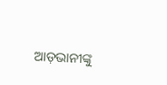ଆଡ଼ଭାନୀଙ୍କୁ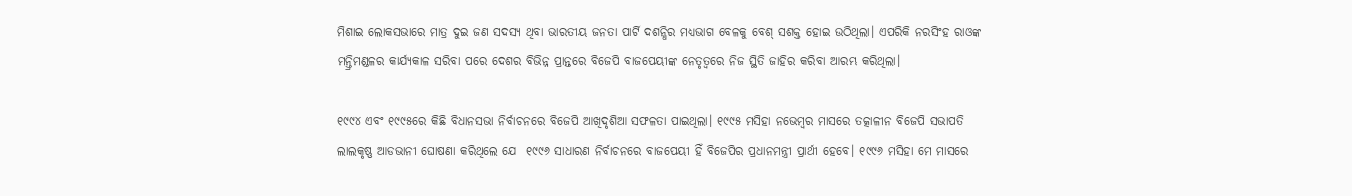ମିଶାଇ ଲୋକସଭାରେ ମାତ୍ର ଦୁଇ ଜଣ ସଦସ୍ୟ ଥିବା ଭାରତୀୟ ଜନତା ପାର୍ଟି ଦଶନ୍ଧିର ମଧ୍ୟଭାଗ ବେଳକୁ ବେଶ୍ ସଶକ୍ତ ହୋଇ ଉଠିଥିଲା। ଏପରିକି ନରସିଂହ ରାଓଙ୍କ ମନ୍ତ୍ରିମଣ୍ଡଳର କାର୍ଯ୍ୟକାଳ ସରିବା ପରେ ଦେଶର ବିଭିନ୍ନ ପ୍ରାନ୍ତରେ ବିଜେପି ବାଜପେୟୀଙ୍କ ନେତୃତ୍ୱରେ ନିଜ ସ୍ଥିତି ଜାହିର କରିବା ଆରମ୍ଭ କରିଥିଲା।

୧୯୯୪ ଏବଂ ୧୯୯୫ରେ କିଛି ବିଧାନସଭା ନିର୍ବାଚନରେ ବିଜେପି ଆଖିଦୃଶିଆ ସଫଳତା ପାଇଥିଲା। ୧୯୯୫ ମସିହା ନଭେମ୍ବର ମାସରେ ତତ୍କାଳୀନ ବିଜେପି ସଭାପତି ଲାଲକୃଷ୍ଣ ଆଡଭାନୀ ଘୋଷଣା କରିଥିଲେ ଯେ  ୧୯୯୬ ସାଧାରଣ ନିର୍ବାଚନରେ ବାଜପେୟୀ ହିଁ ବିଜେପିର ପ୍ରଧାନମନ୍ତ୍ରୀ ପ୍ରାର୍ଥୀ ହେବେ। ୧୯୯୬ ମସିହା ମେ ମାସରେ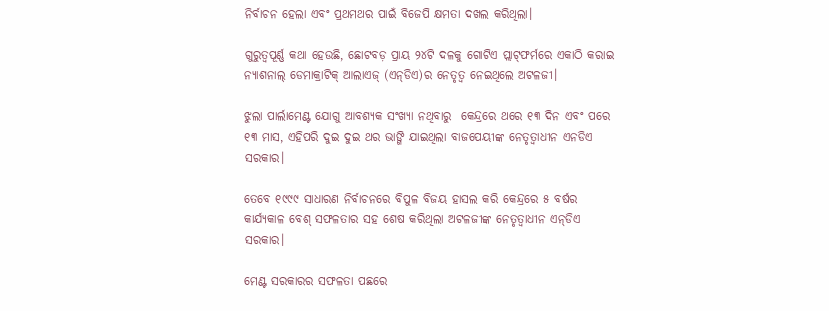ନିର୍ବାଚନ ହେଲା ଏବଂ ପ୍ରଥମଥର ପାଇଁ ବିଜେପି କ୍ଷମତା ଦଖଲ କରିଥିଲା।

ଗୁରୁତ୍ୱପୂର୍ଣ୍ଣ କଥା ହେଉଛି, ଛୋଟବଡ଼ ପ୍ରାୟ ୨୪ଟି ଦଳକୁ ଗୋଟିଏ ପ୍ଲାଟ୍‌ଫର୍ମରେ ଏକାଠି କରାଇ ନ୍ୟାଶନାଲ୍ ଡେମାକ୍ରାଟିକ୍‌ ଆଲାଏଜ୍ (ଏନ୍‌ଡିଏ)ର ନେତୃତ୍ୱ ନେଇଥିଲେ ଅଟଳଜୀ।

ଝୁଲା ପାର୍ଲାମେଣ୍ଟ ଯୋଗୁ ଆବଶ୍ୟକ ସଂଖ୍ୟା ନଥିବାରୁ  କେନ୍ଦ୍ରରେ ଥରେ ୧୩ ଦିନ ଏବଂ ପରେ ୧୩ ମାସ, ଏହିପରି ଦୁଇ ଦୁଇ ଥର ଭାଙ୍ଗି ଯାଇଥିଲା ବାଜପେୟୀଙ୍କ ନେତୃତ୍ୱାଧୀନ ଏନଡିଏ ସରକାର।

ତେବେ ୧୯୯୯ ସାଧାରଣ ନିର୍ବାଚନରେ ବିପୁଳ ବିଜୟ ହାସଲ କରି କେନ୍ଦ୍ରରେ ୫ ବର୍ଷର କାର୍ଯ୍ୟକାଳ ବେଶ୍ ସଫଳତାର ସହ ଶେଷ କରିଥିଲା ଅଟଳଜୀଙ୍କ ନେତୃତ୍ୱାଧୀନ ଏନ୍‌ଡିଏ ସରକାର।

ମେଣ୍ଟ ସରକାରର ସଫଳତା ପଛରେ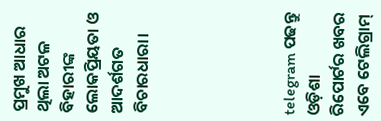ପ୍ରମୁଖ ଆଧାର ଥିଲା ଅଟଳ ବିହାରୀଙ୍କ ଲୋକପ୍ରିୟତା ଓ ଆଦର୍ଶଗତ ବିଚାରଧାରା।





telegram ପଢନ୍ତୁ ଓଡ଼ିଶା ରିପୋର୍ଟର ଖବର ଏବେ ଟେଲିଗ୍ରାମ୍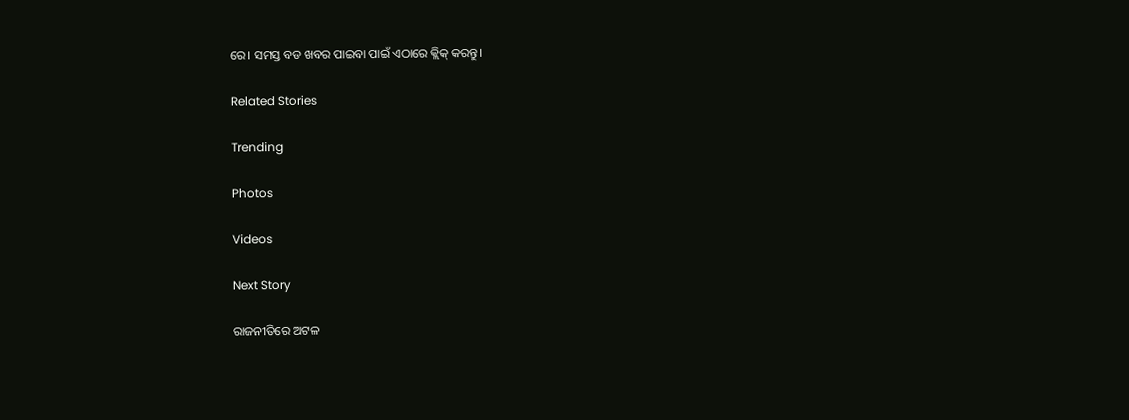ରେ। ସମସ୍ତ ବଡ ଖବର ପାଇବା ପାଇଁ ଏଠାରେ କ୍ଲିକ୍ କରନ୍ତୁ।

Related Stories

Trending

Photos

Videos

Next Story

ରାଜନୀତିରେ ଅଟଳ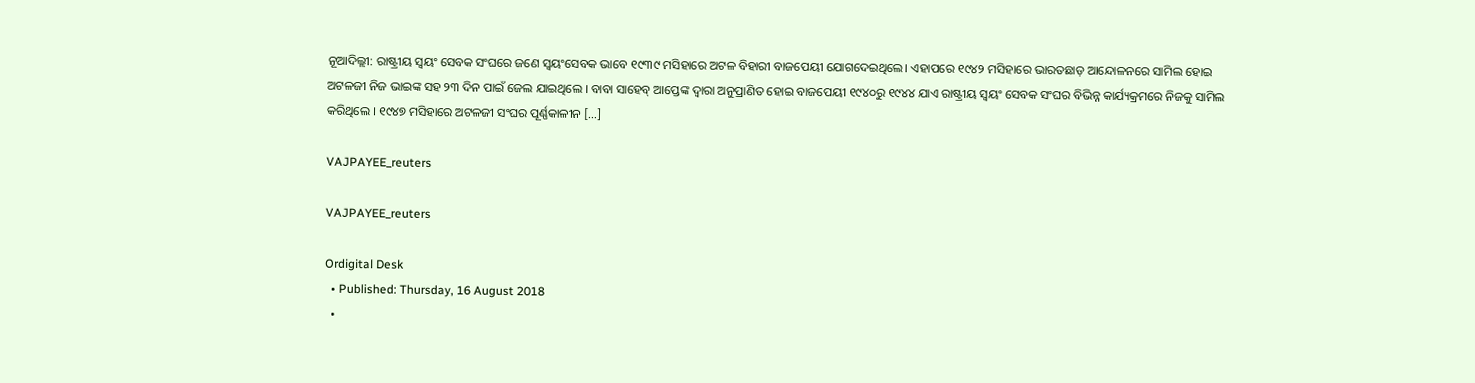ନୂଆଦିଲ୍ଲୀ: ରାଷ୍ଟ୍ରୀୟ ସ୍ୱୟଂ ସେବକ ସଂଘରେ ଜଣେ ସ୍ୱୟଂସେବକ ଭାବେ ୧୯୩୯ ମସିହାରେ ଅଟଳ ବିହାରୀ ବାଜପେୟୀ ଯୋଗଦେଇଥିଲେ। ଏହାପରେ ୧୯୪୨ ମସିହାରେ ଭାରତଛାଡ଼ ଆନ୍ଦୋଳନରେ ସାମିଲ ହୋଇ ଅଟଳଜୀ ନିଜ ଭାଇଙ୍କ ସହ ୨୩ ଦିନ ପାଇଁ ଜେଲ ଯାଇଥିଲେ । ବାବା ସାହେବ୍ ଆପ୍ତେଙ୍କ ଦ୍ୱାରା ଅନୁପ୍ରାଣିତ ହୋଇ ବାଜପେୟୀ ୧୯୪୦ରୁ ୧୯୪୪ ଯାଏ ରାଷ୍ଟ୍ରୀୟ ସ୍ୱୟଂ ସେବକ ସଂଘର ବିଭିନ୍ନ କାର୍ଯ୍ୟକ୍ରମରେ ନିଜକୁ ସାମିଲ କରିଥିଲେ । ୧୯୪୭ ମସିହାରେ ଅଟଳଜୀ ସଂଘର ପୂର୍ଣ୍ଣକାଳୀନ […]

VAJPAYEE_reuters

VAJPAYEE_reuters

Ordigital Desk
  • Published: Thursday, 16 August 2018
  •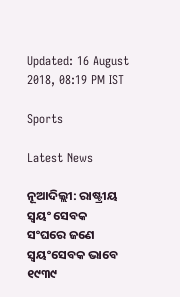Updated: 16 August 2018, 08:19 PM IST

Sports

Latest News

ନୂଆଦିଲ୍ଲୀ: ରାଷ୍ଟ୍ରୀୟ ସ୍ୱୟଂ ସେବକ ସଂଘରେ ଜଣେ ସ୍ୱୟଂସେବକ ଭାବେ ୧୯୩୯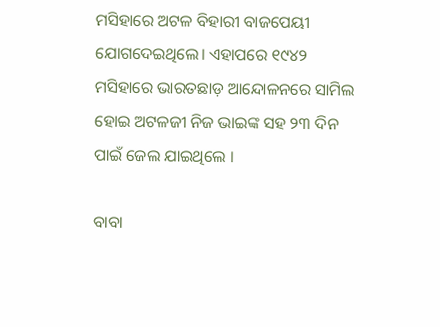ମସିହାରେ ଅଟଳ ବିହାରୀ ବାଜପେୟୀ ଯୋଗଦେଇଥିଲେ। ଏହାପରେ ୧୯୪୨ ମସିହାରେ ଭାରତଛାଡ଼ ଆନ୍ଦୋଳନରେ ସାମିଲ ହୋଇ ଅଟଳଜୀ ନିଜ ଭାଇଙ୍କ ସହ ୨୩ ଦିନ ପାଇଁ ଜେଲ ଯାଇଥିଲେ ।

ବାବା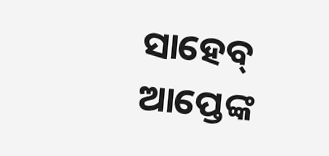ସାହେବ୍ ଆପ୍ତେଙ୍କ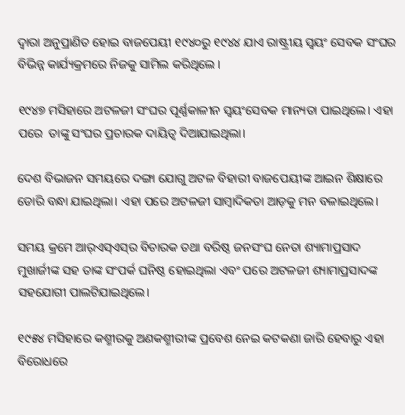ଦ୍ୱାରା ଅନୁପ୍ରାଣିତ ହୋଇ ବାଜପେୟୀ ୧୯୪୦ରୁ ୧୯୪୪ ଯାଏ ରାଷ୍ଟ୍ରୀୟ ସ୍ୱୟଂ ସେବକ ସଂଘର ବିଭିନ୍ନ କାର୍ଯ୍ୟକ୍ରମରେ ନିଜକୁ ସାମିଲ କରିଥିଲେ ।

୧୯୪୭ ମସିହାରେ ଅଟଳଜୀ ସଂଘର ପୂର୍ଣ୍ଣକାଳୀନ ସ୍ୱୟଂସେବକ ମାନ୍ୟତା ପାଇଥିଲେ। ଏହା ପରେ  ତାଙ୍କୁ ସଂଘର ପ୍ରଚାରକ ଦାୟିତ୍ୱ ଦିଆଯାଇଥିଲା।

ଦେଶ ବିଭାଜନ ସମୟରେ ଦଙ୍ଗା ଯୋଗୁ ଅଟଳ ବିହାରୀ ବାଜପେୟୀଙ୍କ ଆଇନ ଶିକ୍ଷାରେ ଡୋରି ବନ୍ଧା ଯାଇଥିଲା। ଏହା ପରେ ଅଟଳଜୀ ସାମ୍ବାଦିକତା ଆଡ଼କୁ ମନ ବଳାଇଥିଲେ।

ସମୟ କ୍ରମେ ଆର୍‌ଏସ୍ଏସ୍‌ର ବିଚାରକ ତଥା ବରିଷ୍ଠ ଜନସଂଘ ନେତା ଶ୍ୟାମାପ୍ରସାଦ ମୁଖାର୍ଜୀଙ୍କ ସହ ତାଙ୍କ ସଂପର୍କ ଘନିଷ୍ଠ ହୋଇଥିଲା ଏବଂ ପରେ ଅଟଳଜୀ ଶ୍ୟାମାପ୍ରସାଦଙ୍କ ସହଯୋଗୀ ପାଲଟିଯାଇଥିଲେ।

୧୯୫୪ ମସିହାରେ କଶ୍ମୀରକୁ ଅଣକଶ୍ମୀରୀଙ୍କ ପ୍ରବେଶ ନେଇ କଟକଣା ଜାରି ହେବାରୁ ଏହା ବିରୋଧରେ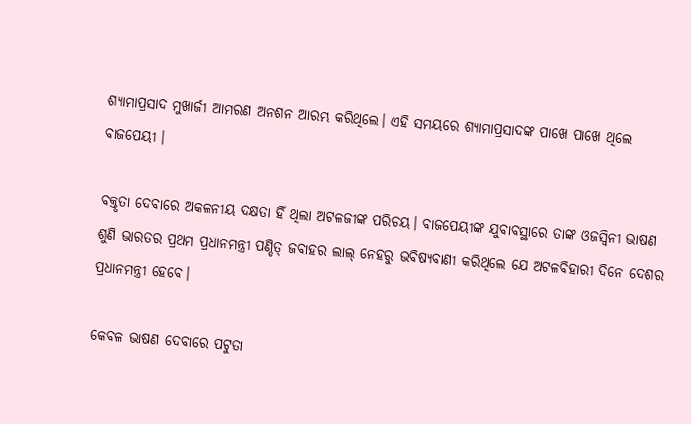ଶ୍ୟାମାପ୍ରସାଦ ମୁଖାର୍ଜୀ ଆମରଣ ଅନଶନ ଆରମ୍ଭ କରିଥିଲେ। ଏହି ସମୟରେ ଶ୍ୟାମାପ୍ରସାଦଙ୍କ ପାଖେ ପାଖେ ଥିଲେ ବାଜପେୟୀ ।

ବକ୍ତୃତା ଦେବାରେ ଅକଳନୀୟ ଦକ୍ଷତା ହିଁ ଥିଲା ଅଟଳଜୀଙ୍କ ପରିଚୟ। ବାଜପେୟୀଙ୍କ ଯୁବାବସ୍ଥାରେ ତାଙ୍କ ଓଜସ୍ୱିନୀ ଭାଷଣ ଶୁଣି ଭାରତର ପ୍ରଥମ ପ୍ରଧାନମନ୍ତ୍ରୀ ପଣ୍ଡିତ୍ ଜବାହର ଲାଲ୍ ନେହରୁ ଭବିଷ୍ୟବାଣୀ କରିଥିଲେ ଯେ ଅଟଳବିହାରୀ ଦିନେ ଦେଶର ପ୍ରଧାନମନ୍ତ୍ରୀ ହେବେ।

କେବଳ ଭାଷଣ ଦେବାରେ ପଟୁତା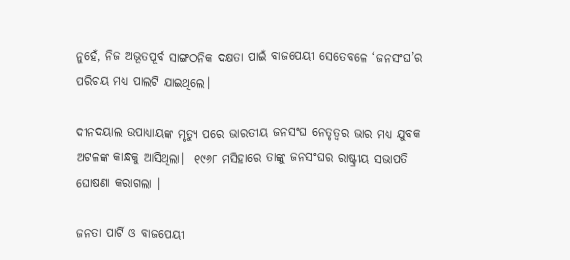ନୁହେଁ, ନିଜ ଅଭୂତପୂର୍ବ ସାଙ୍ଗଠନିକ ଦକ୍ଷତା ପାଇଁ ବାଜପେୟୀ ସେତେବଳେ ‘ଜନସଂଘ’ର ପରିଚୟ ମଧ୍ୟ ପାଲଟି ଯାଇଥିଲେ।

ଦୀନଦୟାଲ ଉପାଧ୍ୟାୟଙ୍କ ମୃତ୍ୟୁ ପରେ ଭାରତୀୟ ଜନସଂଘ ନେତୃତ୍ୱର ଭାର ମଧ୍ୟ ଯୁବକ ଅଟଳଙ୍କ କାନ୍ଧକୁ ଆସିଥିଲା।  ୧୯୬୮ ମସିହାରେ ତାଙ୍କୁ ଜନସଂଘର ରାଷ୍ଟ୍ରୀୟ ସଭାପତି ଘୋଷଣା କରାଗଲା ।

ଜନତା ପାର୍ଟି ଓ ବାଜପେୟୀ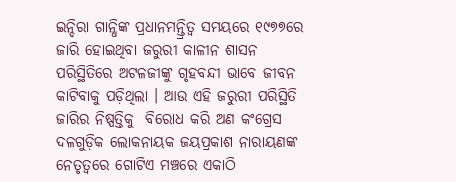ଇନ୍ଦିରା ଗାନ୍ଧିଙ୍କ ପ୍ରଧାନମନ୍ତ୍ରିତ୍ୱ ସମୟରେ ୧୯୭୭ରେ ଜାରି ହୋଇଥିବା ଜରୁରୀ କାଳୀନ ଶାସନ ପରିସ୍ଥିତିରେ ଅଟଳଜୀଙ୍କୁ ଗୃହବନ୍ଦୀ ଭାବେ ଜୀବନ କାଟିବାକୁ ପଡ଼ିଥିଲା । ଆଉ ଏହି ଜରୁରୀ ପରିସ୍ଥିତି ଜାରିର ନିଷ୍ପତ୍ତିକୁ  ବିରୋଧ କରି ଅଣ କଂଗ୍ରେସ ଦଳଗୁଡ଼ିକ ଲୋକନାୟକ ଜୟପ୍ରକାଶ ନାରାୟଣଙ୍କ ନେତୃତ୍ୱରେ ଗୋଟିଏ ମଞ୍ଚରେ ଏକାଠି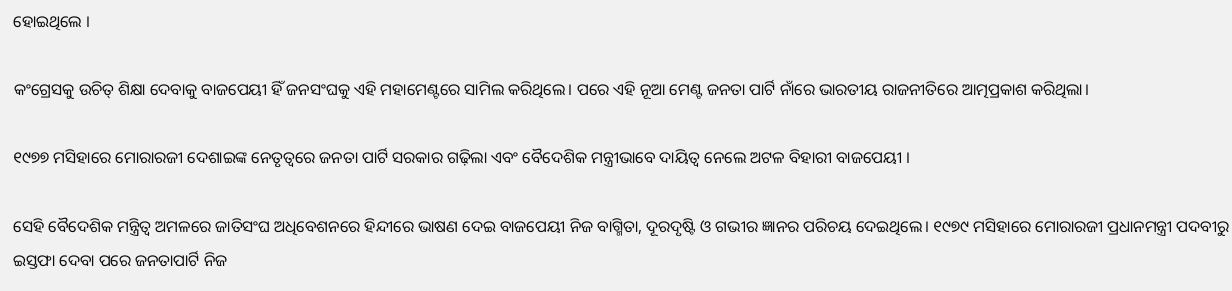ହୋଇଥିଲେ ।

କଂଗ୍ରେସକୁ ଉଚିତ୍‌ ଶିକ୍ଷା ଦେବାକୁ ବାଜପେୟୀ ହିଁ ଜନସଂଘକୁ ଏହି ମହାମେଣ୍ଟରେ ସାମିଲ କରିଥିଲେ। ପରେ ଏହି ନୂଆ ମେଣ୍ଟ ଜନତା ପାର୍ଟି ନାଁରେ ଭାରତୀୟ ରାଜନୀତିରେ ଆତ୍ମପ୍ରକାଶ କରିଥିଲା।

୧୯୭୭ ମସିହାରେ ମୋରାରଜୀ ଦେଶାଇଙ୍କ ନେତୃତ୍ୱରେ ଜନତା ପାର୍ଟି ସରକାର ଗଢ଼ିଲା ଏବଂ ବୈଦେଶିକ ମନ୍ତ୍ରୀଭାବେ ଦାୟିତ୍ୱ ନେଲେ ଅଟଳ ବିହାରୀ ବାଜପେୟୀ ।

ସେହି ବୈଦେଶିକ ମନ୍ତ୍ରିତ୍ୱ ଅମଳରେ ଜାତିସଂଘ ଅଧିବେଶନରେ ହିନ୍ଦୀରେ ଭାଷଣ ଦେଇ ବାଜପେୟୀ ନିଜ ବାଗ୍ମିତା, ଦୂରଦୃଷ୍ଟି ଓ ଗଭୀର ଜ୍ଞାନର ପରିଚୟ ଦେଇଥିଲେ। ୧୯୭୯ ମସିହାରେ ମୋରାରଜୀ ପ୍ରଧାନମନ୍ତ୍ରୀ ପଦବୀରୁ ଇସ୍ତଫା ଦେବା ପରେ ଜନତାପାର୍ଟି ନିଜ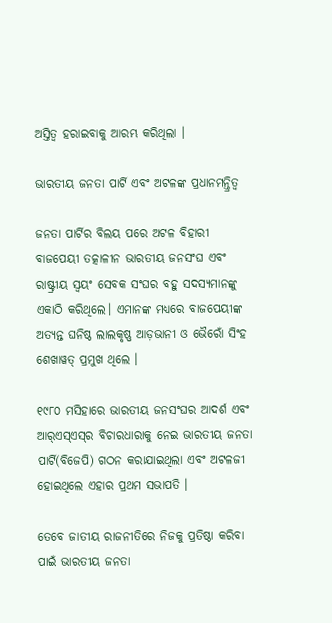ଅସ୍ତିତ୍ୱ ହରାଇବାକୁ ଆରମ୍ଭ କରିଥିଲା ।

ଭାରତୀୟ ଜନତା ପାର୍ଟି ଏବଂ ଅଟଳଙ୍କ ପ୍ରଧାନମନ୍ତ୍ରିତ୍ୱ

ଜନତା ପାର୍ଟିର ବିଲୟ ପରେ ଅଟଳ ବିହାରୀ ବାଜପେୟୀ ତତ୍କାଳୀନ ଭାରତୀୟ ଜନସଂଘ ଏବଂ ରାଷ୍ଟ୍ରୀୟ ସ୍ୱୟଂ ସେବକ ସଂଘର ବହୁ ସଦସ୍ୟମାନଙ୍କୁ ଏକାଠି କରିଥିଲେ। ଏମାନଙ୍କ ମଧ୍ୟରେ ବାଜପେୟୀଙ୍କ ଅତ୍ୟନ୍ତ ଘନିଷ୍ଠ ଲାଲକୃଷ୍ଣ ଆଡ଼ଭାନୀ ଓ ଭୈରୋଁ ସିଂହ ଶେଖାୱତ୍ ପ୍ରମୁଖ ଥିଲେ ।

୧୯୮୦ ମସିହାରେ ଭାରତୀୟ ଜନସଂଘର ଆଦର୍ଶ ଏବଂ ଆର୍‌ଏସ୍‌ଏସ୍‌ର ବିଚାରଧାରାକୁ ନେଇ ଭାରତୀୟ ଜନତା ପାର୍ଟି(ବିଜେପି) ଗଠନ କରାଯାଇଥିଲା ଏବଂ ଅଟଳଜୀ ହୋଇଥିଲେ ଏହାର ପ୍ରଥମ ସଭାପତି ।

ତେବେ ଜାତୀୟ ରାଜନୀତିରେ ନିଜକୁ ପ୍ରତିଷ୍ଠା କରିବା ପାଇଁ ଭାରତୀୟ ଜନତା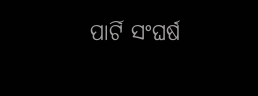ପାର୍ଟି ସଂଘର୍ଷ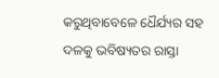କରୁଥିବାବେଳେ ଧୈର୍ଯ୍ୟର ସହ ଦଳକୁ ଭବିଷ୍ୟତର ରାସ୍ତା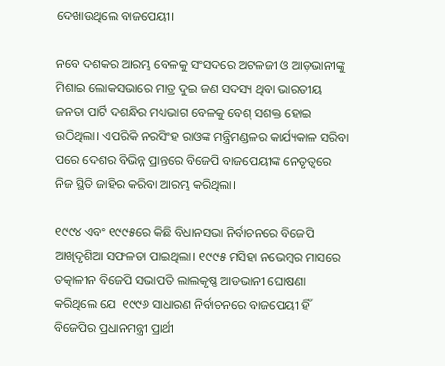ଦେଖାଉଥିଲେ ବାଜପେୟୀ।

ନବେ ଦଶକର ଆରମ୍ଭ ବେଳକୁ ସଂସଦରେ ଅଟଳଜୀ ଓ ଆଡ଼ଭାନୀଙ୍କୁ ମିଶାଇ ଲୋକସଭାରେ ମାତ୍ର ଦୁଇ ଜଣ ସଦସ୍ୟ ଥିବା ଭାରତୀୟ ଜନତା ପାର୍ଟି ଦଶନ୍ଧିର ମଧ୍ୟଭାଗ ବେଳକୁ ବେଶ୍ ସଶକ୍ତ ହୋଇ ଉଠିଥିଲା। ଏପରିକି ନରସିଂହ ରାଓଙ୍କ ମନ୍ତ୍ରିମଣ୍ଡଳର କାର୍ଯ୍ୟକାଳ ସରିବା ପରେ ଦେଶର ବିଭିନ୍ନ ପ୍ରାନ୍ତରେ ବିଜେପି ବାଜପେୟୀଙ୍କ ନେତୃତ୍ୱରେ ନିଜ ସ୍ଥିତି ଜାହିର କରିବା ଆରମ୍ଭ କରିଥିଲା।

୧୯୯୪ ଏବଂ ୧୯୯୫ରେ କିଛି ବିଧାନସଭା ନିର୍ବାଚନରେ ବିଜେପି ଆଖିଦୃଶିଆ ସଫଳତା ପାଇଥିଲା। ୧୯୯୫ ମସିହା ନଭେମ୍ବର ମାସରେ ତତ୍କାଳୀନ ବିଜେପି ସଭାପତି ଲାଲକୃଷ୍ଣ ଆଡଭାନୀ ଘୋଷଣା କରିଥିଲେ ଯେ  ୧୯୯୬ ସାଧାରଣ ନିର୍ବାଚନରେ ବାଜପେୟୀ ହିଁ ବିଜେପିର ପ୍ରଧାନମନ୍ତ୍ରୀ ପ୍ରାର୍ଥୀ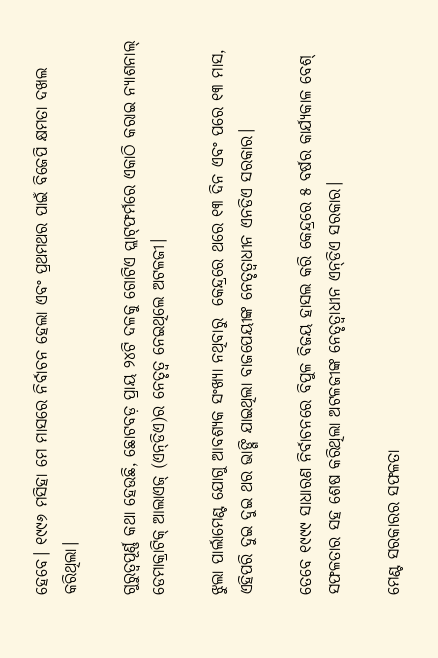ହେବେ। ୧୯୯୬ ମସିହା ମେ ମାସରେ ନିର୍ବାଚନ ହେଲା ଏବଂ ପ୍ରଥମଥର ପାଇଁ ବିଜେପି କ୍ଷମତା ଦଖଲ କରିଥିଲା।

ଗୁରୁତ୍ୱପୂର୍ଣ୍ଣ କଥା ହେଉଛି, ଛୋଟବଡ଼ ପ୍ରାୟ ୨୪ଟି ଦଳକୁ ଗୋଟିଏ ପ୍ଲାଟ୍‌ଫର୍ମରେ ଏକାଠି କରାଇ ନ୍ୟାଶନାଲ୍ ଡେମାକ୍ରାଟିକ୍‌ ଆଲାଏଜ୍ (ଏନ୍‌ଡିଏ)ର ନେତୃତ୍ୱ ନେଇଥିଲେ ଅଟଳଜୀ।

ଝୁଲା ପାର୍ଲାମେଣ୍ଟ ଯୋଗୁ ଆବଶ୍ୟକ ସଂଖ୍ୟା ନଥିବାରୁ  କେନ୍ଦ୍ରରେ ଥରେ ୧୩ ଦିନ ଏବଂ ପରେ ୧୩ ମାସ, ଏହିପରି ଦୁଇ ଦୁଇ ଥର ଭାଙ୍ଗି ଯାଇଥିଲା ବାଜପେୟୀଙ୍କ ନେତୃତ୍ୱାଧୀନ ଏନଡିଏ ସରକାର।

ତେବେ ୧୯୯୯ ସାଧାରଣ ନିର୍ବାଚନରେ ବିପୁଳ ବିଜୟ ହାସଲ କରି କେନ୍ଦ୍ରରେ ୫ ବର୍ଷର କାର୍ଯ୍ୟକାଳ ବେଶ୍ ସଫଳତାର ସହ ଶେଷ କରିଥିଲା ଅଟଳଜୀଙ୍କ ନେତୃତ୍ୱାଧୀନ ଏନ୍‌ଡିଏ ସରକାର।

ମେଣ୍ଟ ସରକାରର ସଫଳତା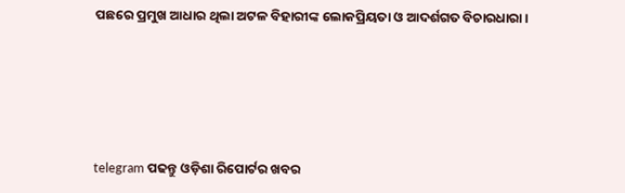ପଛରେ ପ୍ରମୁଖ ଆଧାର ଥିଲା ଅଟଳ ବିହାରୀଙ୍କ ଲୋକପ୍ରିୟତା ଓ ଆଦର୍ଶଗତ ବିଚାରଧାରା।





telegram ପଢନ୍ତୁ ଓଡ଼ିଶା ରିପୋର୍ଟର ଖବର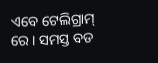ଏବେ ଟେଲିଗ୍ରାମ୍ ରେ। ସମସ୍ତ ବଡ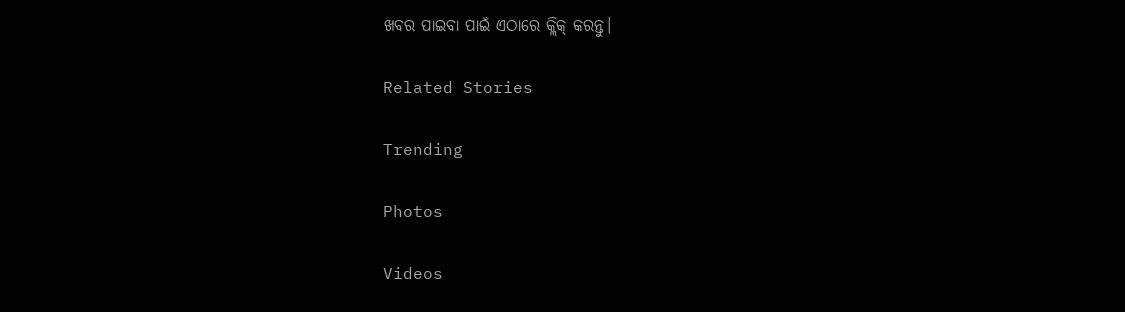ଖବର ପାଇବା ପାଇଁ ଏଠାରେ କ୍ଲିକ୍ କରନ୍ତୁ।

Related Stories

Trending

Photos

Videos